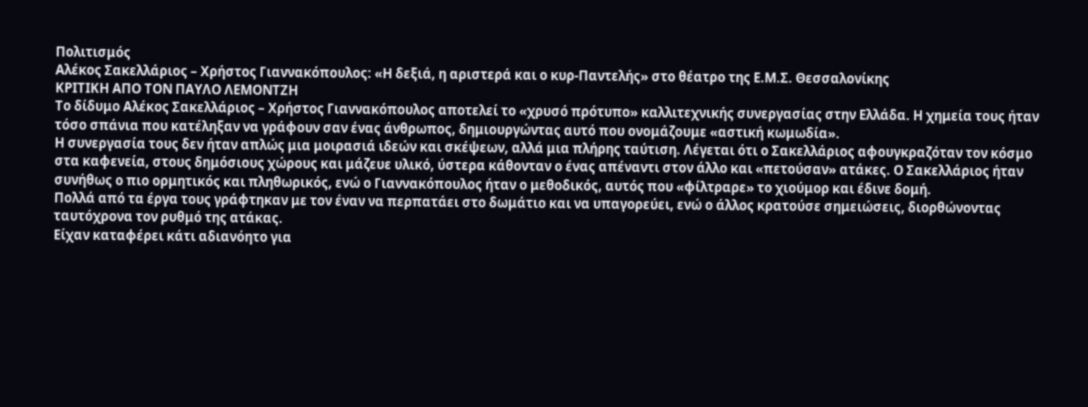Πολιτισμός
Αλέκος Σακελλάριος – Χρήστος Γιαννακόπουλος: «Η δεξιά, η αριστερά και ο κυρ-Παντελής» στο θέατρο της Ε.Μ.Σ. Θεσσαλονίκης
ΚΡΙΤΙΚΗ ΑΠΟ ΤΟΝ ΠΑΥΛΟ ΛΕΜΟΝΤΖΗ
Το δίδυμο Αλέκος Σακελλάριος – Χρήστος Γιαννακόπουλος αποτελεί το «χρυσό πρότυπο» καλλιτεχνικής συνεργασίας στην Ελλάδα. Η χημεία τους ήταν τόσο σπάνια που κατέληξαν να γράφουν σαν ένας άνθρωπος, δημιουργώντας αυτό που ονομάζουμε «αστική κωμωδία».
Η συνεργασία τους δεν ήταν απλώς μια μοιρασιά ιδεών και σκέψεων, αλλά μια πλήρης ταύτιση. Λέγεται ότι ο Σακελλάριος αφουγκραζόταν τον κόσμο στα καφενεία, στους δημόσιους χώρους και μάζευε υλικό, ύστερα κάθονταν ο ένας απέναντι στον άλλο και «πετούσαν» ατάκες. Ο Σακελλάριος ήταν συνήθως ο πιο ορμητικός και πληθωρικός, ενώ ο Γιαννακόπουλος ήταν ο μεθοδικός, αυτός που «φίλτραρε» το χιούμορ και έδινε δομή.
Πολλά από τα έργα τους γράφτηκαν με τον έναν να περπατάει στο δωμάτιο και να υπαγορεύει, ενώ ο άλλος κρατούσε σημειώσεις, διορθώνοντας ταυτόχρονα τον ρυθμό της ατάκας.
Είχαν καταφέρει κάτι αδιανόητο για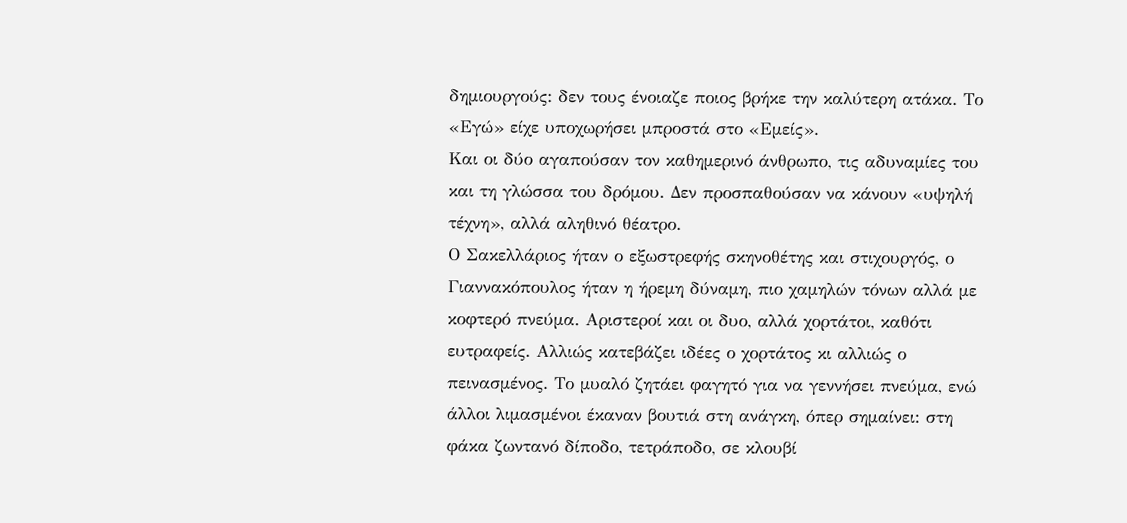δημιουργούς: δεν τους ένοιαζε ποιος βρήκε την καλύτερη ατάκα. Το «Εγώ» είχε υποχωρήσει μπροστά στο «Εμείς».
Και οι δύο αγαπούσαν τον καθημερινό άνθρωπο, τις αδυναμίες του και τη γλώσσα του δρόμου. Δεν προσπαθούσαν να κάνουν «υψηλή τέχνη», αλλά αληθινό θέατρο.
Ο Σακελλάριος ήταν ο εξωστρεφής σκηνοθέτης και στιχουργός, ο Γιαννακόπουλος ήταν η ήρεμη δύναμη, πιο χαμηλών τόνων αλλά με κοφτερό πνεύμα. Αριστεροί και οι δυο, αλλά χορτάτοι, καθότι ευτραφείς. Αλλιώς κατεβάζει ιδέες ο χορτάτος κι αλλιώς ο πεινασμένος. Το μυαλό ζητάει φαγητό για να γεννήσει πνεύμα, ενώ άλλοι λιμασμένοι έκαναν βουτιά στη ανάγκη, όπερ σημαίνει: στη φάκα ζωντανό δίποδο, τετράποδο, σε κλουβί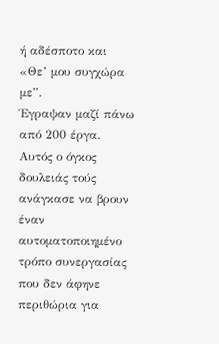ή αδέσποτο και «Θε’ μου συγχώρα με”.
Έγραψαν μαζί πάνω από 200 έργα. Αυτός ο όγκος δουλειάς τούς ανάγκασε να βρουν έναν αυτοματοποιημένο τρόπο συνεργασίας που δεν άφηνε περιθώρια για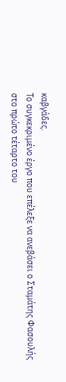καβγάδες.
Το συγκεκριμένο έργο που επέλεξε να ανεβάσει ο Σταμάτης Φασουλής στο πρώτο τέταρτο του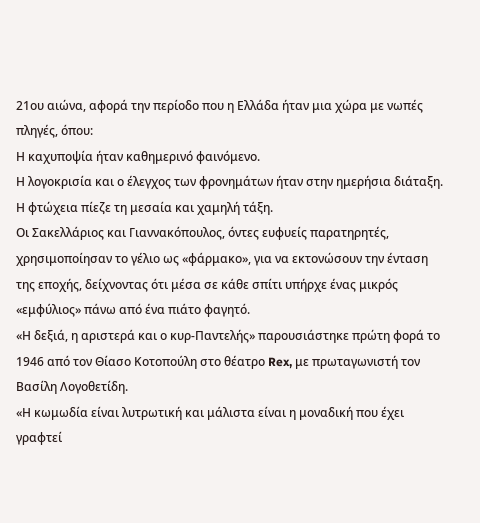21ου αιώνα, αφορά την περίοδο που η Ελλάδα ήταν μια χώρα με νωπές πληγές, όπου:
Η καχυποψία ήταν καθημερινό φαινόμενο.
Η λογοκρισία και ο έλεγχος των φρονημάτων ήταν στην ημερήσια διάταξη.
Η φτώχεια πίεζε τη μεσαία και χαμηλή τάξη.
Οι Σακελλάριος και Γιαννακόπουλος, όντες ευφυείς παρατηρητές, χρησιμοποίησαν το γέλιο ως «φάρμακο», για να εκτονώσουν την ένταση της εποχής, δείχνοντας ότι μέσα σε κάθε σπίτι υπήρχε ένας μικρός «εμφύλιος» πάνω από ένα πιάτο φαγητό.
«Η δεξιά, η αριστερά και ο κυρ-Παντελής» παρουσιάστηκε πρώτη φορά το 1946 από τον Θίασο Κοτοπούλη στο θέατρο Rex, με πρωταγωνιστή τον Βασίλη Λογοθετίδη.
«Η κωμωδία είναι λυτρωτική και μάλιστα είναι η μοναδική που έχει γραφτεί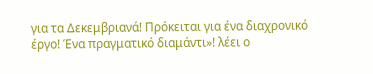για τα Δεκεμβριανά! Πρόκειται για ένα διαχρονικό έργο! Ένα πραγματικό διαμάντι»! λέει ο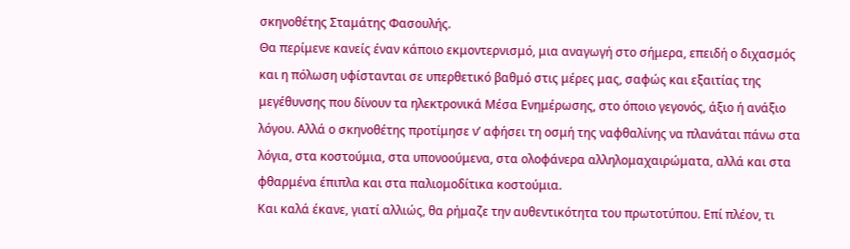σκηνοθέτης Σταμάτης Φασουλής.
Θα περίμενε κανείς έναν κάποιο εκμοντερνισμό, μια αναγωγή στο σήμερα, επειδή ο διχασμός και η πόλωση υφίστανται σε υπερθετικό βαθμό στις μέρες μας, σαφώς και εξαιτίας της μεγέθυνσης που δίνουν τα ηλεκτρονικά Μέσα Ενημέρωσης, στο όποιο γεγονός, άξιο ή ανάξιο λόγου. Αλλά ο σκηνοθέτης προτίμησε ν’ αφήσει τη οσμή της ναφθαλίνης να πλανάται πάνω στα λόγια, στα κοστούμια, στα υπονοούμενα, στα ολοφάνερα αλληλομαχαιρώματα, αλλά και στα φθαρμένα έπιπλα και στα παλιομοδίτικα κοστούμια.
Και καλά έκανε, γιατί αλλιώς, θα ρήμαζε την αυθεντικότητα του πρωτοτύπου. Επί πλέον, τι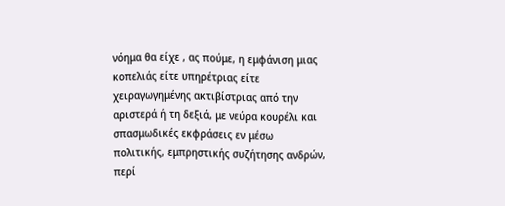νόημα θα είχε , ας πούμε, η εμφάνιση μιας κοπελιάς είτε υπηρέτριας είτε χειραγωγημένης ακτιβίστριας από την αριστερά ή τη δεξιά, με νεύρα κουρέλι και σπασμωδικές εκφράσεις εν μέσω πολιτικής, εμπρηστικής συζήτησης ανδρών, περί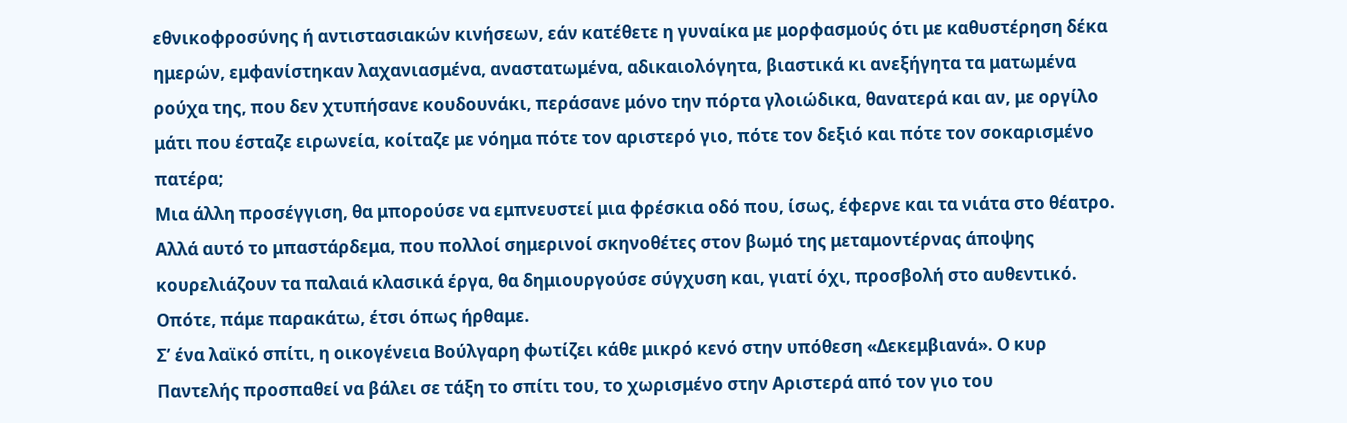εθνικοφροσύνης ή αντιστασιακών κινήσεων, εάν κατέθετε η γυναίκα με μορφασμούς ότι με καθυστέρηση δέκα ημερών, εμφανίστηκαν λαχανιασμένα, αναστατωμένα, αδικαιολόγητα, βιαστικά κι ανεξήγητα τα ματωμένα ρούχα της, που δεν χτυπήσανε κουδουνάκι, περάσανε μόνο την πόρτα γλοιώδικα, θανατερά και αν, με οργίλο μάτι που έσταζε ειρωνεία, κοίταζε με νόημα πότε τον αριστερό γιο, πότε τον δεξιό και πότε τον σοκαρισμένο πατέρα;
Μια άλλη προσέγγιση, θα μπορούσε να εμπνευστεί μια φρέσκια οδό που, ίσως, έφερνε και τα νιάτα στο θέατρο. Αλλά αυτό το μπαστάρδεμα, που πολλοί σημερινοί σκηνοθέτες στον βωμό της μεταμοντέρνας άποψης κουρελιάζουν τα παλαιά κλασικά έργα, θα δημιουργούσε σύγχυση και, γιατί όχι, προσβολή στο αυθεντικό.
Οπότε, πάμε παρακάτω, έτσι όπως ήρθαμε.
Σ’ ένα λαϊκό σπίτι, η οικογένεια Βούλγαρη φωτίζει κάθε μικρό κενό στην υπόθεση «Δεκεμβιανά». Ο κυρ Παντελής προσπαθεί να βάλει σε τάξη το σπίτι του, το χωρισμένο στην Αριστερά από τον γιο του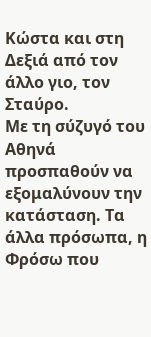Κώστα και στη Δεξιά από τον άλλο γιο, τον Σταύρο.
Με τη σύζυγό του Αθηνά προσπαθούν να εξομαλύνουν την κατάσταση. Τα άλλα πρόσωπα, η Φρόσω που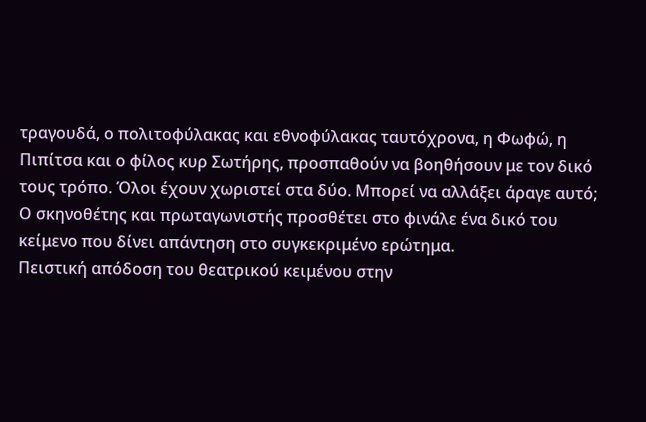τραγουδά, ο πολιτοφύλακας και εθνοφύλακας ταυτόχρονα, η Φωφώ, η Πιπίτσα και ο φίλος κυρ Σωτήρης, προσπαθούν να βοηθήσουν με τον δικό τους τρόπο. Όλοι έχουν χωριστεί στα δύο. Μπορεί να αλλάξει άραγε αυτό; Ο σκηνοθέτης και πρωταγωνιστής προσθέτει στο φινάλε ένα δικό του κείμενο που δίνει απάντηση στο συγκεκριμένο ερώτημα.
Πειστική απόδοση του θεατρικού κειμένου στην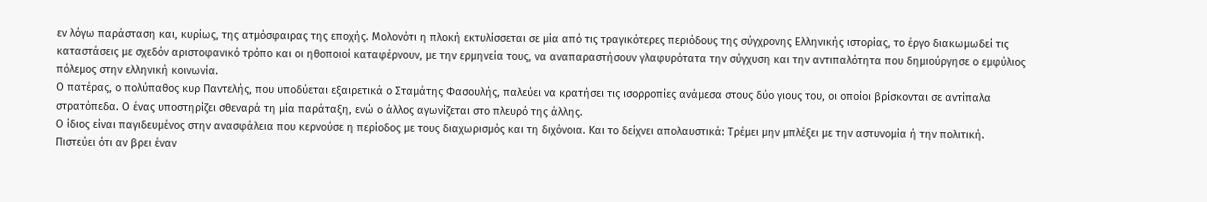εν λόγω παράσταση και, κυρίως, της ατμόσφαιρας της εποχής. Μολονότι η πλοκή εκτυλίσσεται σε μία από τις τραγικότερες περιόδους της σύγχρονης Ελληνικής ιστορίας, το έργο διακωμωδεί τις καταστάσεις με σχεδόν αριστοφανικό τρόπο και οι ηθοποιοί καταφέρνουν, με την ερμηνεία τους, να αναπαραστήσουν γλαφυρότατα την σύγχυση και την αντιπαλότητα που δημιούργησε ο εμφύλιος πόλεμος στην ελληνική κοινωνία.
Ο πατέρας, ο πολύπαθος κυρ Παντελής, που υποδύεται εξαιρετικά ο Σταμάτης Φασουλής, παλεύει να κρατήσει τις ισορροπίες ανάμεσα στους δύο γιους του, οι οποίοι βρίσκονται σε αντίπαλα στρατόπεδα. Ο ένας υποστηρίζει σθεναρά τη μία παράταξη, ενώ ο άλλος αγωνίζεται στο πλευρό της άλλης.
Ο ίδιος είναι παγιδευμένος στην ανασφάλεια που κερνούσε η περίοδος με τους διαχωρισμός και τη διχόνοια. Και το δείχνει απολαυστικά: Τρέμει μην μπλέξει με την αστυνομία ή την πολιτική.
Πιστεύει ότι αν βρει έναν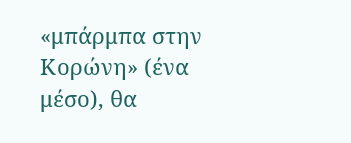«μπάρμπα στην Κορώνη» (ένα μέσο), θα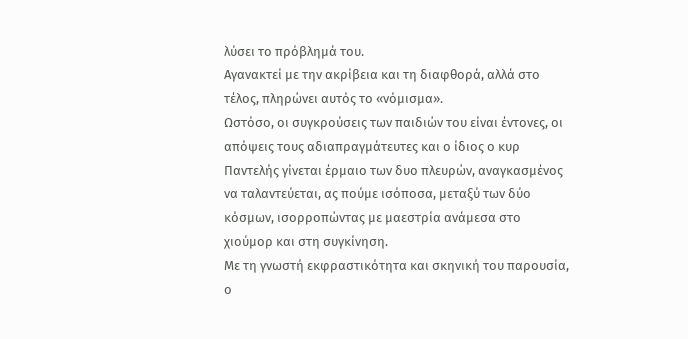λύσει το πρόβλημά του.
Αγανακτεί με την ακρίβεια και τη διαφθορά, αλλά στο τέλος, πληρώνει αυτός το «νόμισμα».
Ωστόσο, οι συγκρούσεις των παιδιών του είναι έντονες, οι απόψεις τους αδιαπραγμάτευτες και ο ίδιος ο κυρ Παντελής γίνεται έρμαιο των δυο πλευρών, αναγκασμένος να ταλαντεύεται, ας πούμε ισόποσα, μεταξύ των δύο κόσμων, ισορροπώντας με μαεστρία ανάμεσα στο χιούμορ και στη συγκίνηση.
Με τη γνωστή εκφραστικότητα και σκηνική του παρουσία, ο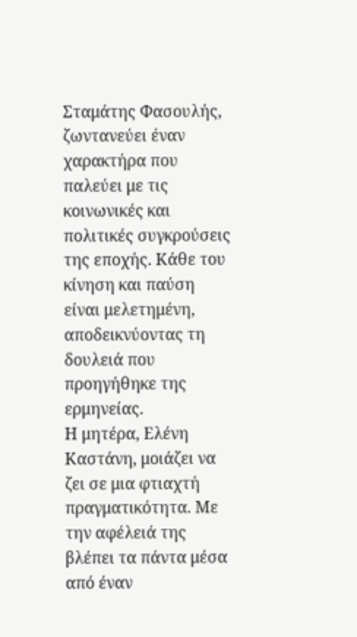Σταμάτης Φασουλής, ζωντανεύει έναν χαρακτήρα που παλεύει με τις κοινωνικές και πολιτικές συγκρούσεις της εποχής. Κάθε του κίνηση και παύση είναι μελετημένη, αποδεικνύοντας τη δουλειά που προηγήθηκε της ερμηνείας.
Η μητέρα, Ελένη Καστάνη, μοιάζει να ζει σε μια φτιαχτή πραγματικότητα. Με την αφέλειά της βλέπει τα πάντα μέσα από έναν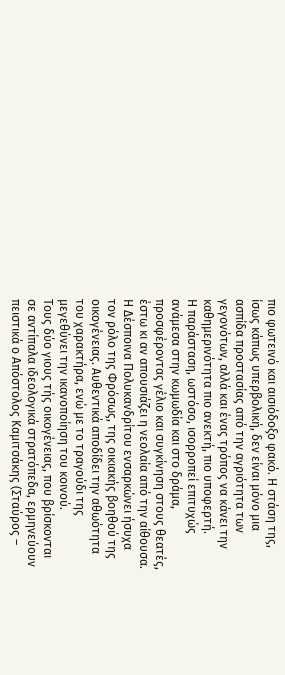πιο φωτεινό και αισιόδοξο φακό. Η στάση της, ίσως κάπως υπερβολική, δεν είναι μόνο μια ασπίδα προστασίας από την αγριότητα των γεγονότων, αλλά και ένας τρόπος να κάνει την καθημερινότητα πιο ανεκτή, πιο υποφερτή.
Η παράσταση, ωστόσο, ισορροπεί επιτυχώς ανάμεσα στην κωμωδία και στο δράμα, προσφέροντας γέλιο και συγκίνηση στους θεατές, έστω κι αν απουσιάζει η νεολαία από την αίθουσα.
Η Δέσποινα Πολυκανδρίτου ενσαρκώνει ήσυχα τον ρόλο της Φρόσως, της οικιακής βοηθού της οικογένειας. Αυθεντικά αποδίδει την αθωότητα του χαρακτήρα, ενώ με το τραγούδι της μεγεθύνει την ικανοποίηση του κοινού.
Τους δύο γιους τής οικογένειας, που βρίσκονται σε αντίπαλα ιδεολογικά στρατόπεδα, ερμηνεύουν πειστικά ο Απόστολος Καμιτσάκης (Σταύρος –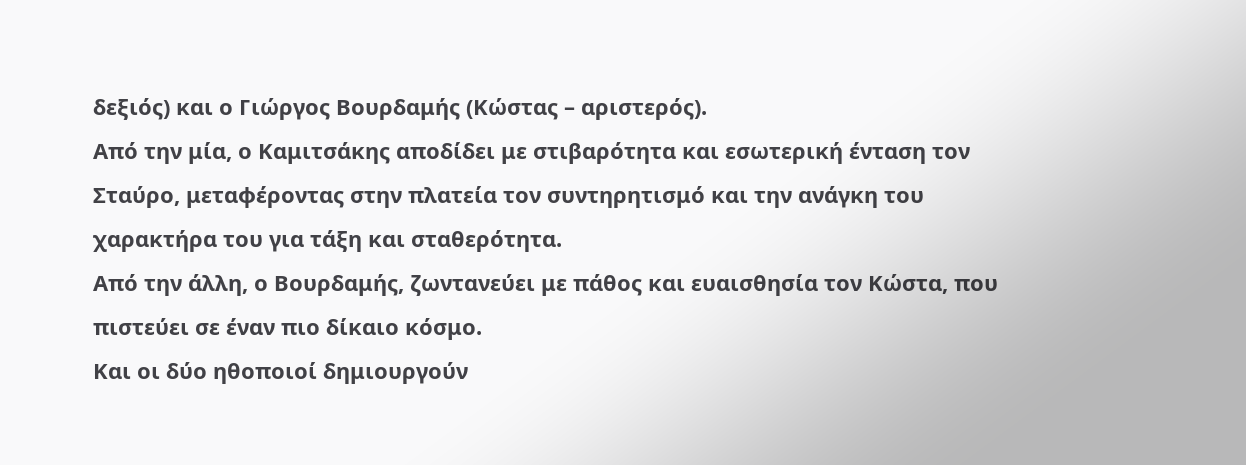δεξιός) και ο Γιώργος Βουρδαμής (Κώστας – αριστερός).
Από την μία, ο Καμιτσάκης αποδίδει με στιβαρότητα και εσωτερική ένταση τον Σταύρο, μεταφέροντας στην πλατεία τον συντηρητισμό και την ανάγκη του χαρακτήρα του για τάξη και σταθερότητα.
Από την άλλη, ο Βουρδαμής, ζωντανεύει με πάθος και ευαισθησία τον Κώστα, που πιστεύει σε έναν πιο δίκαιο κόσμο.
Και οι δύο ηθοποιοί δημιουργούν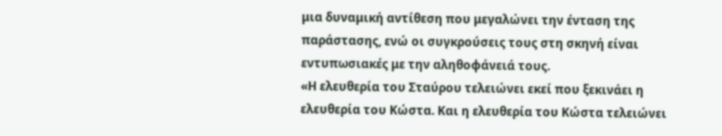μια δυναμική αντίθεση που μεγαλώνει την ένταση της παράστασης, ενώ οι συγκρούσεις τους στη σκηνή είναι εντυπωσιακές με την αληθοφάνειά τους.
«Η ελευθερία του Σταύρου τελειώνει εκεί που ξεκινάει η ελευθερία του Κώστα. Και η ελευθερία του Κώστα τελειώνει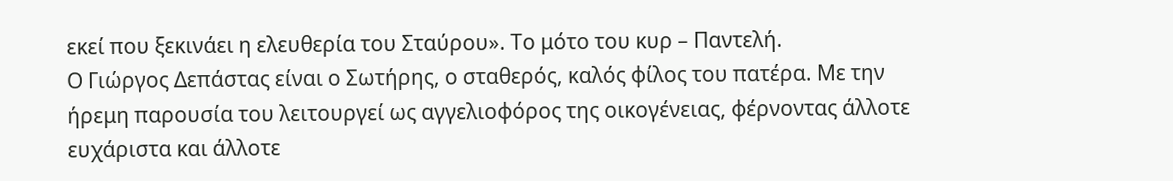εκεί που ξεκινάει η ελευθερία του Σταύρου». Το μότο του κυρ – Παντελή.
Ο Γιώργος Δεπάστας είναι ο Σωτήρης, ο σταθερός, καλός φίλος του πατέρα. Με την ήρεμη παρουσία του λειτουργεί ως αγγελιοφόρος της οικογένειας, φέρνοντας άλλοτε ευχάριστα και άλλοτε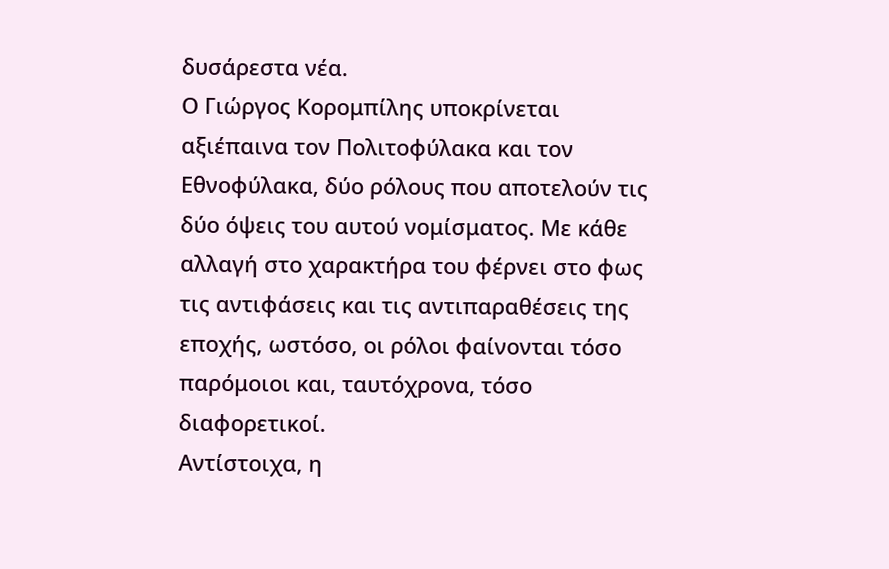δυσάρεστα νέα.
Ο Γιώργος Κορομπίλης υποκρίνεται αξιέπαινα τον Πολιτοφύλακα και τον Εθνοφύλακα, δύο ρόλους που αποτελούν τις δύο όψεις του αυτού νομίσματος. Με κάθε αλλαγή στο χαρακτήρα του φέρνει στο φως τις αντιφάσεις και τις αντιπαραθέσεις της εποχής, ωστόσο, οι ρόλοι φαίνονται τόσο παρόμοιοι και, ταυτόχρονα, τόσο διαφορετικοί.
Αντίστοιχα, η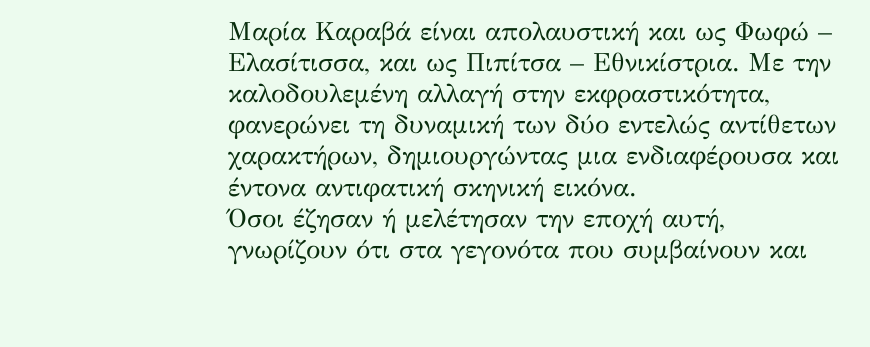Μαρία Καραβά είναι απολαυστική και ως Φωφώ – Ελασίτισσα, και ως Πιπίτσα – Εθνικίστρια. Με την καλοδουλεμένη αλλαγή στην εκφραστικότητα, φανερώνει τη δυναμική των δύο εντελώς αντίθετων χαρακτήρων, δημιουργώντας μια ενδιαφέρουσα και έντονα αντιφατική σκηνική εικόνα.
Όσοι έζησαν ή μελέτησαν την εποχή αυτή, γνωρίζουν ότι στα γεγονότα που συμβαίνουν και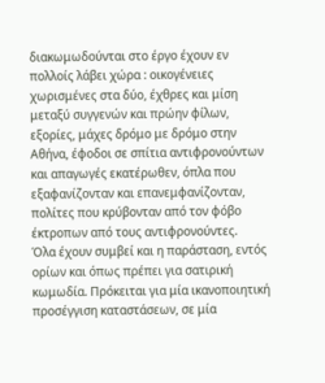διακωμωδούνται στο έργο έχουν εν πολλοίς λάβει χώρα : οικογένειες χωρισμένες στα δύο, έχθρες και μίση μεταξύ συγγενών και πρώην φίλων, εξορίες, μάχες δρόμο με δρόμο στην Αθήνα, έφοδοι σε σπίτια αντιφρονούντων και απαγωγές εκατέρωθεν, όπλα που εξαφανίζονταν και επανεμφανίζονταν, πολίτες που κρύβονταν από τον φόβο έκτροπων από τους αντιφρονούντες.
Όλα έχουν συμβεί και η παράσταση, εντός ορίων και όπως πρέπει για σατιρική κωμωδία. Πρόκειται για μία ικανοποιητική προσέγγιση καταστάσεων, σε μία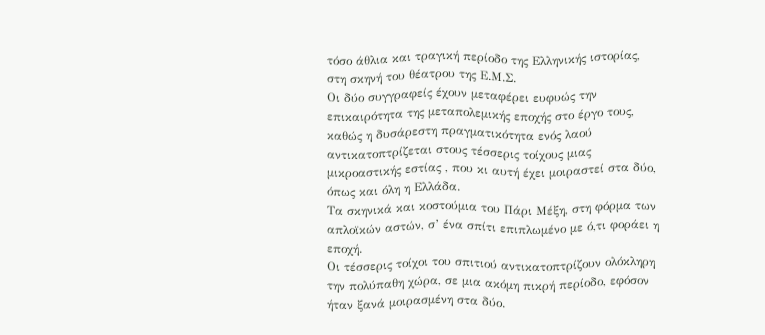τόσο άθλια και τραγική περίοδο της Ελληνικής ιστορίας, στη σκηνή του θέατρου της Ε.Μ.Σ.
Οι δύο συγγραφείς έχουν μεταφέρει ευφυώς την επικαιρότητα της μεταπολεμικής εποχής στο έργο τους, καθώς η δυσάρεστη πραγματικότητα ενός λαού αντικατοπτρίζεται στους τέσσερις τοίχους μιας μικροαστικής εστίας , που κι αυτή έχει μοιραστεί στα δύο, όπως και όλη η Ελλάδα.
Τα σκηνικά και κοστούμια του Πάρι Μέξη, στη φόρμα των απλοϊκών αστών, σ’ ένα σπίτι επιπλωμένο με ό,τι φοράει η εποχή.
Οι τέσσερις τοίχοι του σπιτιού αντικατοπτρίζουν ολόκληρη την πολύπαθη χώρα, σε μια ακόμη πικρή περίοδο, εφόσον ήταν ξανά μοιρασμένη στα δύο.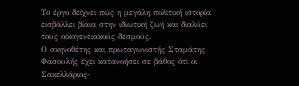Το έργο δείχνει πώς η μεγάλη πολιτική ιστορία εισβάλλει βίαια στην ιδιωτική ζωή και διαλύει τους οικογενειακούς δεσμούς.
Ο σκηνοθέτης και πρωταγωνιστής Σταμάτης Φασουλής έχει κατανοήσει σε βάθος ότι οι Σακελλάριος-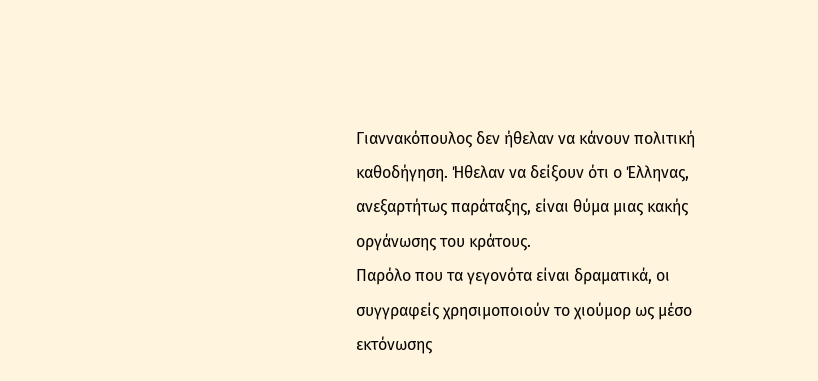Γιαννακόπουλος δεν ήθελαν να κάνουν πολιτική καθοδήγηση. Ήθελαν να δείξουν ότι ο Έλληνας, ανεξαρτήτως παράταξης, είναι θύμα μιας κακής οργάνωσης του κράτους.
Παρόλο που τα γεγονότα είναι δραματικά, οι συγγραφείς χρησιμοποιούν το χιούμορ ως μέσο εκτόνωσης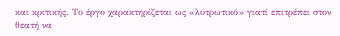και κριτικής. Το έργο χαρακτηρίζεται ως «λυτρωτικό» γιατί επιτρέπει στον θεατή να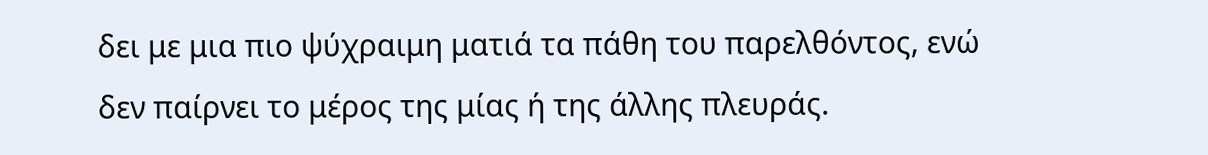δει με μια πιο ψύχραιμη ματιά τα πάθη του παρελθόντος, ενώ δεν παίρνει το μέρος της μίας ή της άλλης πλευράς.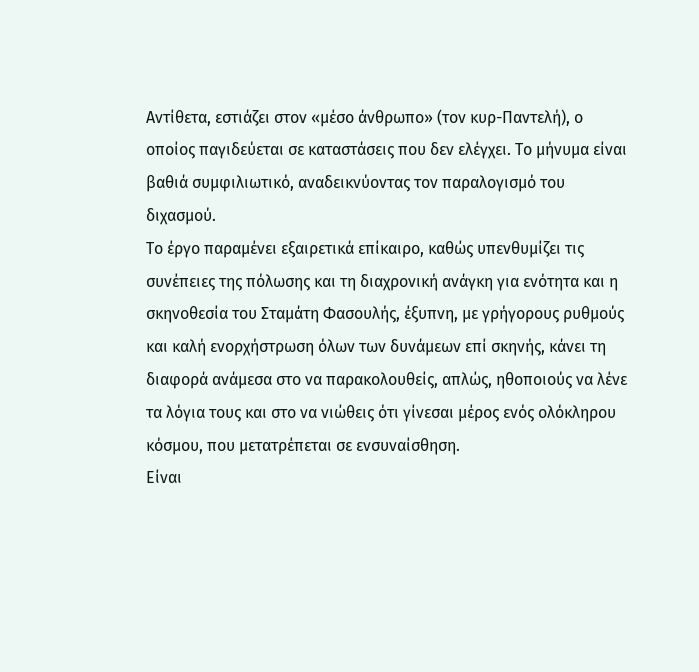Αντίθετα, εστιάζει στον «μέσο άνθρωπο» (τον κυρ-Παντελή), ο οποίος παγιδεύεται σε καταστάσεις που δεν ελέγχει. Το μήνυμα είναι βαθιά συμφιλιωτικό, αναδεικνύοντας τον παραλογισμό του διχασμού.
Το έργο παραμένει εξαιρετικά επίκαιρο, καθώς υπενθυμίζει τις συνέπειες της πόλωσης και τη διαχρονική ανάγκη για ενότητα και η σκηνοθεσία του Σταμάτη Φασουλής, έξυπνη, με γρήγορους ρυθμούς και καλή ενορχήστρωση όλων των δυνάμεων επί σκηνής, κάνει τη διαφορά ανάμεσα στο να παρακολουθείς, απλώς, ηθοποιούς να λένε τα λόγια τους και στο να νιώθεις ότι γίνεσαι μέρος ενός ολόκληρου κόσμου, που μετατρέπεται σε ενσυναίσθηση.
Είναι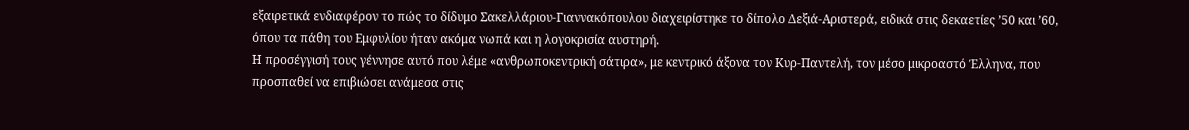εξαιρετικά ενδιαφέρον το πώς το δίδυμο Σακελλάριου-Γιαννακόπουλου διαχειρίστηκε το δίπολο Δεξιά-Αριστερά, ειδικά στις δεκαετίες ’50 και ’60, όπου τα πάθη του Εμφυλίου ήταν ακόμα νωπά και η λογοκρισία αυστηρή.
Η προσέγγισή τους γέννησε αυτό που λέμε «ανθρωποκεντρική σάτιρα», με κεντρικό άξονα τον Κυρ-Παντελή, τον μέσο μικροαστό Έλληνα, που προσπαθεί να επιβιώσει ανάμεσα στις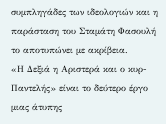συμπληγάδες των ιδεολογιών και η παράσταση του Σταμάτη Φασουλή το αποτυπώνει με ακρίβεια.
«Η Δεξιά η Αριστερά και ο κυρ-Παντελής» είναι το δεύτερο έργο μιας άτυπης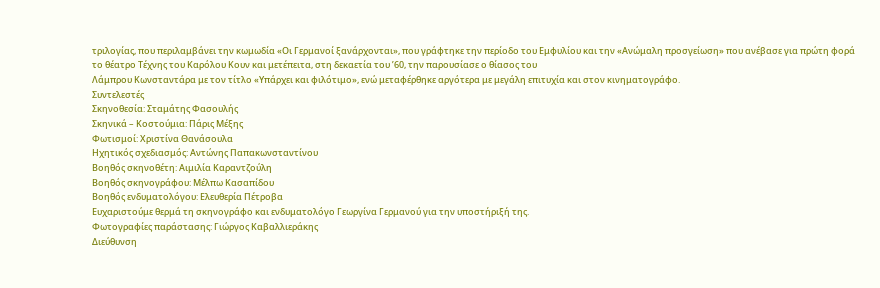τριλογίας, που περιλαμβάνει την κωμωδία «Οι Γερμανοί ξανάρχονται», που γράφτηκε την περίοδο του Εμφυλίου και την «Ανώμαλη προσγείωση» που ανέβασε για πρώτη φορά το θέατρο Τέχνης του Καρόλου Κουν και μετέπειτα, στη δεκαετία του ’60, την παρουσίασε ο θίασος του
Λάμπρου Κωνσταντάρα με τον τίτλο «Υπάρχει και φιλότιμο», ενώ μεταφέρθηκε αργότερα με μεγάλη επιτυχία και στον κινηματογράφο.
Συντελεστές
Σκηνοθεσία: Σταμάτης Φασουλής
Σκηνικά – Κοστούμια: Πάρις Μέξης
Φωτισμοί: Χριστίνα Θανάσουλα
Ηχητικός σχεδιασμός: Αντώνης Παπακωνσταντίνου
Βοηθός σκηνοθέτη: Αιμιλία Καραντζούλη
Βοηθός σκηνογράφου: Μέλπω Κασαπίδου
Βοηθός ενδυματολόγου: Ελευθερία Πέτροβα
Ευχαριστούμε θερμά τη σκηνογράφο και ενδυματολόγο Γεωργίνα Γερμανού για την υποστήριξή της.
Φωτογραφίες παράστασης: Γιώργος Καβαλλιεράκης
Διεύθυνση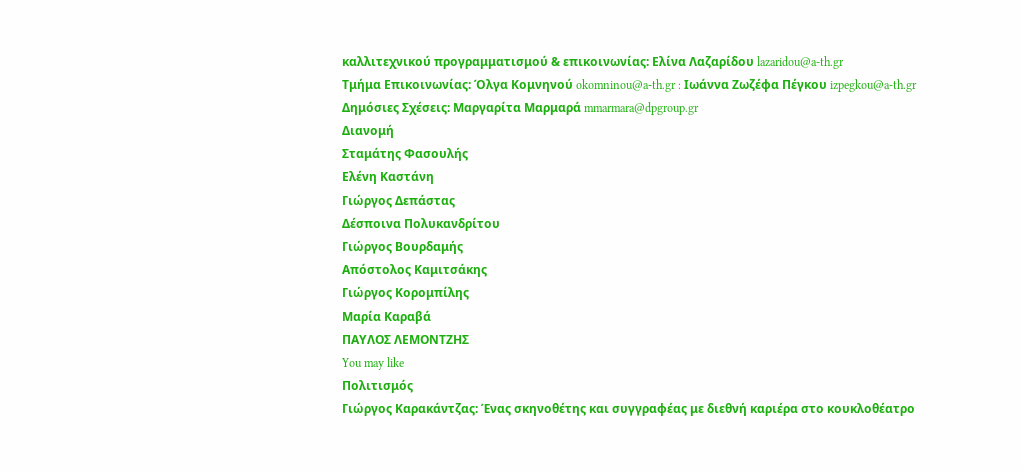καλλιτεχνικού προγραμματισμού & επικοινωνίας: Ελίνα Λαζαρίδου lazaridou@a-th.gr
Τμήμα Επικοινωνίας: Όλγα Κομνηνού okomninou@a-th.gr : Ιωάννα Ζωζέφα Πέγκου izpegkou@a-th.gr
Δημόσιες Σχέσεις: Μαργαρίτα Μαρμαρά mmarmara@dpgroup.gr
Διανομή
Σταμάτης Φασουλής
Ελένη Καστάνη
Γιώργος Δεπάστας
Δέσποινα Πολυκανδρίτου
Γιώργος Βουρδαμής
Απόστολος Καμιτσάκης
Γιώργος Κορομπίλης
Μαρία Καραβά
ΠΑΥΛΟΣ ΛΕΜΟΝΤΖΗΣ
You may like
Πολιτισμός
Γιώργος Καρακάντζας: Ένας σκηνοθέτης και συγγραφέας με διεθνή καριέρα στο κουκλοθέατρο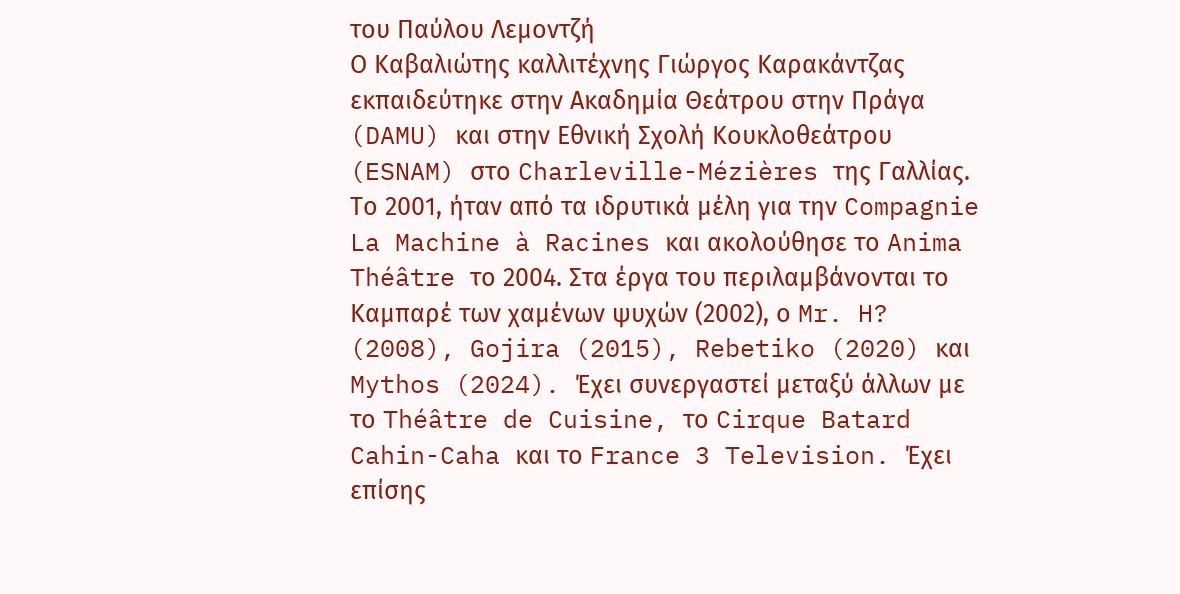του Παύλου Λεμοντζή
Ο Καβαλιώτης καλλιτέχνης Γιώργος Καρακάντζας εκπαιδεύτηκε στην Ακαδημία Θεάτρου στην Πράγα (DAMU) και στην Εθνική Σχολή Κουκλοθεάτρου (ESNAM) στο Charleville-Mézières της Γαλλίας. Το 2001, ήταν από τα ιδρυτικά μέλη για την Compagnie La Machine à Racines και ακολούθησε το Anima Théâtre το 2004. Στα έργα του περιλαμβάνονται το Καμπαρέ των χαμένων ψυχών (2002), ο Mr. H? (2008), Gojira (2015), Rebetiko (2020) και Mythos (2024). Έχει συνεργαστεί μεταξύ άλλων με το Théâtre de Cuisine, το Cirque Batard Cahin-Caha και το France 3 Television. Έχει επίσης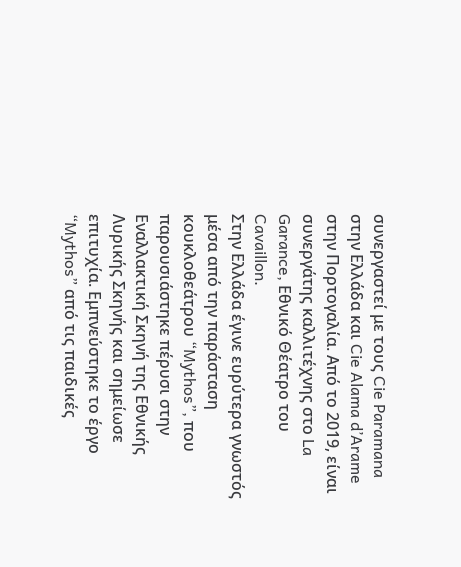συνεργαστεί με τους Cie Paramana στην Ελλάδα και Cie Alama d’Arame στην Πορτογαλία. Από το 2019, είναι συνεργάτης καλλιτέχνης στο La Garance, Εθνικό Θέατρο του Cavaillon.
Στην Ελλάδα έγινε ευρύτερα γνωστός μέσα από την παράσταση κουκλοθεάτρου “Mythos”, που παρουσιάστηκε πέρυσι στην Εναλλακτική Σκηνή της Εθνικής Λυρικής Σκηνής και σημείωσε επιτυχία. Εμπνεύστηκε το έργο “Mythos” από τις παιδικές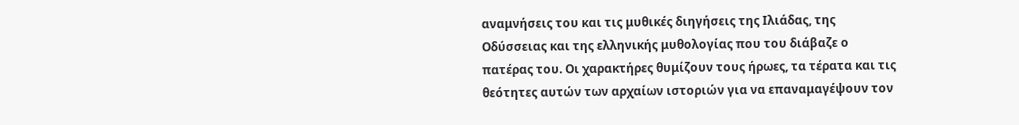αναμνήσεις του και τις μυθικές διηγήσεις της Ιλιάδας, της Οδύσσειας και της ελληνικής μυθολογίας που του διάβαζε ο πατέρας του. Οι χαρακτήρες θυμίζουν τους ήρωες, τα τέρατα και τις θεότητες αυτών των αρχαίων ιστοριών για να επαναμαγέψουν τον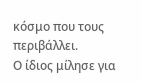κόσμο που τους περιβάλλει.
Ο ίδιος μίλησε για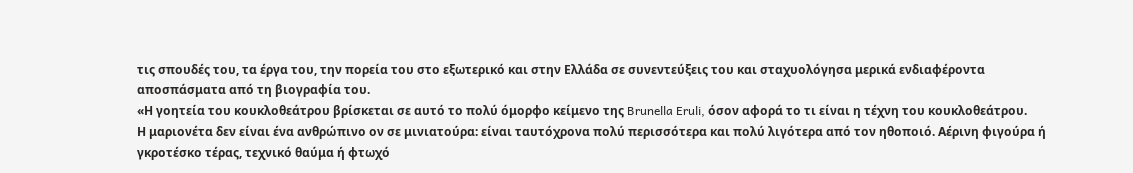τις σπουδές του, τα έργα του, την πορεία του στο εξωτερικό και στην Ελλάδα σε συνεντεύξεις του και σταχυολόγησα μερικά ενδιαφέροντα αποσπάσματα από τη βιογραφία του.
«Η γοητεία του κουκλοθεάτρου βρίσκεται σε αυτό το πολύ όμορφο κείμενο της Brunella Eruli, όσον αφορά το τι είναι η τέχνη του κουκλοθεάτρου.
Η μαριονέτα δεν είναι ένα ανθρώπινο ον σε μινιατούρα: είναι ταυτόχρονα πολύ περισσότερα και πολύ λιγότερα από τον ηθοποιό. Αέρινη φιγούρα ή γκροτέσκο τέρας, τεχνικό θαύμα ή φτωχό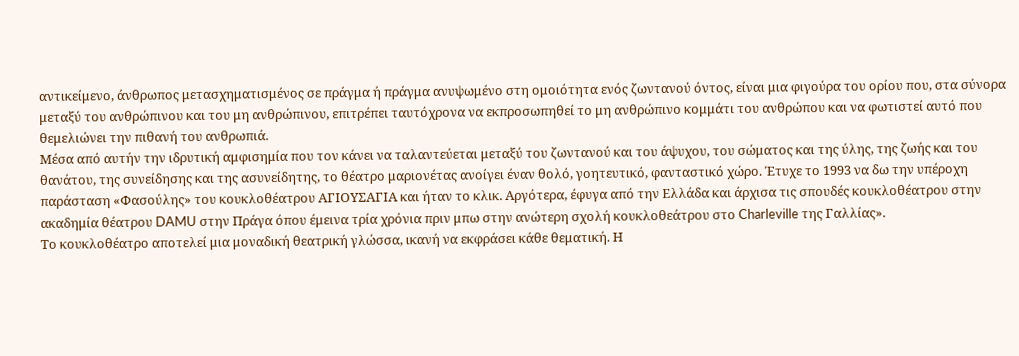αντικείμενο, άνθρωπος μετασχηματισμένος σε πράγμα ή πράγμα ανυψωμένο στη ομοιότητα ενός ζωντανού όντος, είναι μια φιγούρα του ορίου που, στα σύνορα μεταξύ του ανθρώπινου και του μη ανθρώπινου, επιτρέπει ταυτόχρονα να εκπροσωπηθεί το μη ανθρώπινο κομμάτι του ανθρώπου και να φωτιστεί αυτό που θεμελιώνει την πιθανή του ανθρωπιά.
Μέσα από αυτήν την ιδρυτική αμφισημία που τον κάνει να ταλαντεύεται μεταξύ του ζωντανού και του άψυχου, του σώματος και της ύλης, της ζωής και του θανάτου, της συνείδησης και της ασυνείδητης, το θέατρο μαριονέτας ανοίγει έναν θολό, γοητευτικό, φανταστικό χώρο. Έτυχε το 1993 να δω την υπέροχη παράσταση «Φασούλης» του κουκλοθέατρου ΑΓΙΟΥΣΑΓΙΑ και ήταν το κλικ. Αργότερα, έφυγα από την Ελλάδα και άρχισα τις σπουδές κουκλοθέατρου στην ακαδημία θέατρου DAMU στην Πράγα όπου έμεινα τρία χρόνια πριν μπω στην ανώτερη σχολή κουκλοθεάτρου στο Charleville της Γαλλίας».
Το κουκλοθέατρο αποτελεί μια μοναδική θεατρική γλώσσα, ικανή να εκφράσει κάθε θεματική. Η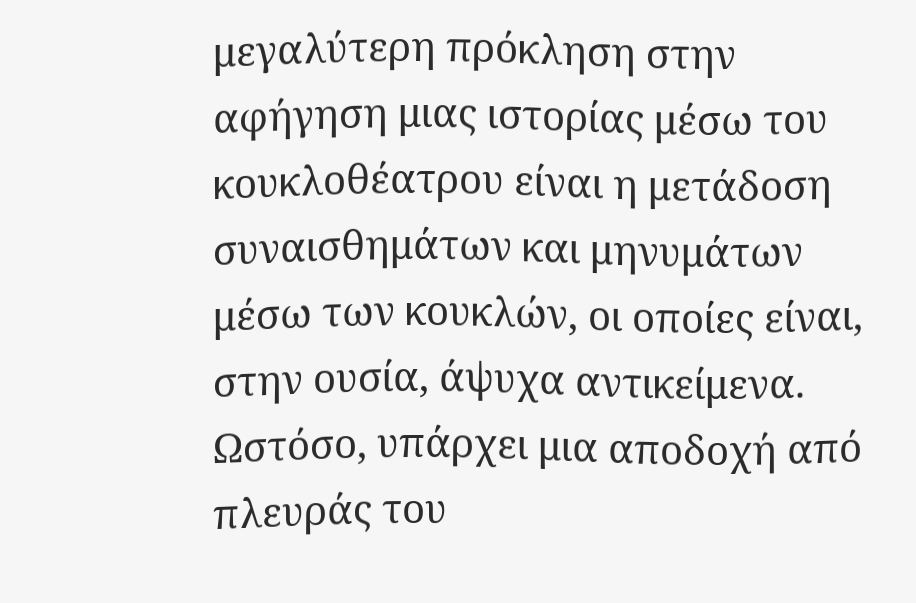μεγαλύτερη πρόκληση στην αφήγηση μιας ιστορίας μέσω του κουκλοθέατρου είναι η μετάδοση συναισθημάτων και μηνυμάτων μέσω των κουκλών, οι οποίες είναι, στην ουσία, άψυχα αντικείμενα.
Ωστόσο, υπάρχει μια αποδοχή από πλευράς του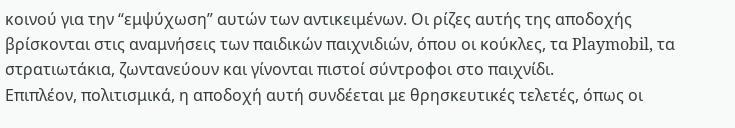κοινού για την “εμψύχωση” αυτών των αντικειμένων. Οι ρίζες αυτής της αποδοχής βρίσκονται στις αναμνήσεις των παιδικών παιχνιδιών, όπου οι κούκλες, τα Playmobil, τα στρατιωτάκια, ζωντανεύουν και γίνονται πιστοί σύντροφοι στο παιχνίδι.
Επιπλέον, πολιτισμικά, η αποδοχή αυτή συνδέεται με θρησκευτικές τελετές, όπως οι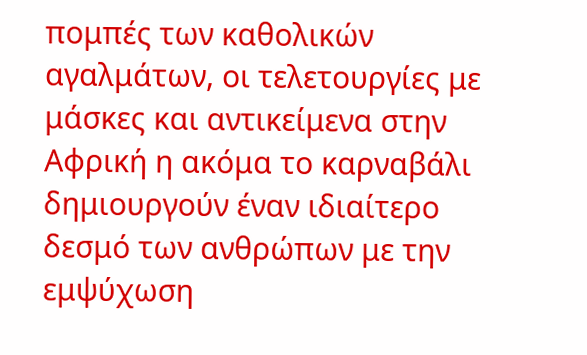πομπές των καθολικών αγαλμάτων, οι τελετουργίες με μάσκες και αντικείμενα στην Αφρική η ακόμα το καρναβάλι δημιουργούν έναν ιδιαίτερο δεσμό των ανθρώπων με την εμψύχωση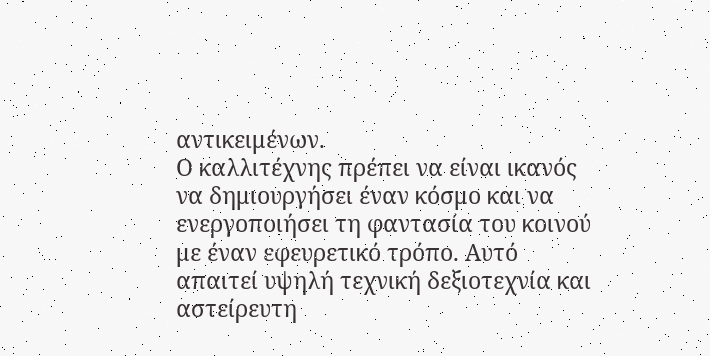αντικειμένων.
Ο καλλιτέχνης πρέπει να είναι ικανός να δημιουργήσει έναν κόσμο και να ενεργοποιήσει τη φαντασία του κοινού με έναν εφευρετικό τρόπο. Αυτό απαιτεί υψηλή τεχνική δεξιοτεχνία και αστείρευτη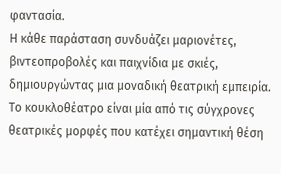φαντασία.
Η κάθε παράσταση συνδυάζει μαριονέτες, βιντεοπροβολές και παιχνίδια με σκιές, δημιουργώντας μια μοναδική θεατρική εμπειρία. Το κουκλοθέατρο είναι μία από τις σύγχρονες θεατρικές μορφές που κατέχει σημαντική θέση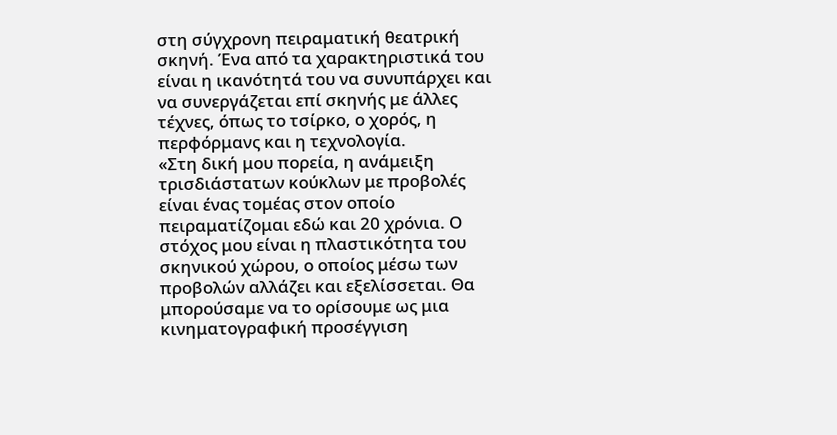στη σύγχρονη πειραματική θεατρική σκηνή. Ένα από τα χαρακτηριστικά του είναι η ικανότητά του να συνυπάρχει και να συνεργάζεται επί σκηνής με άλλες τέχνες, όπως το τσίρκο, ο χορός, η περφόρμανς και η τεχνολογία.
«Στη δική μου πορεία, η ανάμειξη τρισδιάστατων κούκλων με προβολές είναι ένας τομέας στον οποίο πειραματίζομαι εδώ και 20 χρόνια. Ο στόχος μου είναι η πλαστικότητα του σκηνικού χώρου, ο οποίος μέσω των προβολών αλλάζει και εξελίσσεται. Θα μπορούσαμε να το ορίσουμε ως μια κινηματογραφική προσέγγιση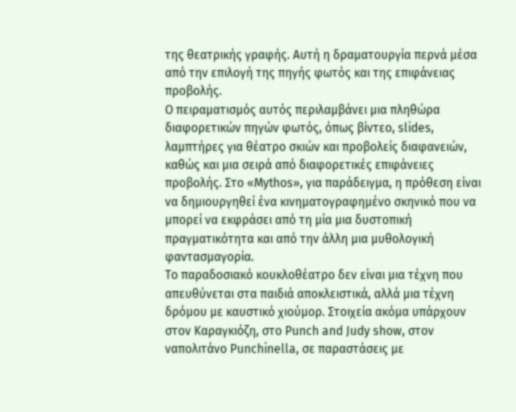της θεατρικής γραφής. Αυτή η δραματουργία περνά μέσα από την επιλογή της πηγής φωτός και της επιφάνειας προβολής.
Ο πειραματισμός αυτός περιλαμβάνει μια πληθώρα διαφορετικών πηγών φωτός, όπως βίντεο, slides, λαμπτήρες για θέατρο σκιών και προβολείς διαφανειών, καθώς και μια σειρά από διαφορετικές επιφάνειες προβολής. Στο «Mythos», για παράδειγμα, η πρόθεση είναι να δημιουργηθεί ένα κινηματογραφημένο σκηνικό που να μπορεί να εκφράσει από τη μία μια δυστοπική πραγματικότητα και από την άλλη μια μυθολογική φαντασμαγορία.
Το παραδοσιακό κουκλοθέατρο δεν είναι μια τέχνη που απευθύνεται στα παιδιά αποκλειστικά, αλλά μια τέχνη δρόμου με καυστικό χιούμορ. Στοιχεία ακόμα υπάρχουν στον Καραγκιόζη, στο Punch and Judy show, στον ναπολιτάνο Punchinella, σε παραστάσεις με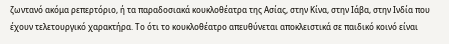ζωντανό ακόμα ρεπερτόριο, ή τα παραδοσιακά κουκλοθέατρα της Ασίας, στην Κίνα, στην Ιάβα, στην Ινδία που έχουν τελετουργικό χαρακτήρα. Το ότι το κουκλοθέατρο απευθύνεται αποκλειστικά σε παιδικό κοινό είναι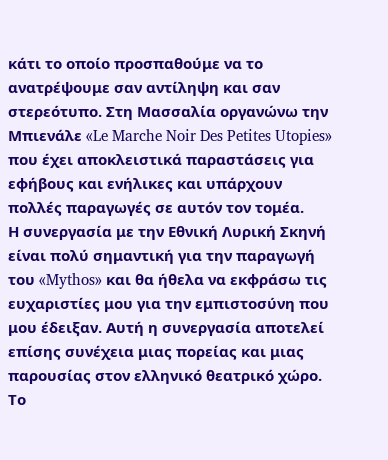κάτι το οποίο προσπαθούμε να το ανατρέψουμε σαν αντίληψη και σαν στερεότυπο. Στη Μασσαλία οργανώνω την Μπιενάλε «Le Marche Noir Des Petites Utopies» που έχει αποκλειστικά παραστάσεις για εφήβους και ενήλικες και υπάρχουν πολλές παραγωγές σε αυτόν τον τομέα.
Η συνεργασία με την Εθνική Λυρική Σκηνή είναι πολύ σημαντική για την παραγωγή του «Mythos» και θα ήθελα να εκφράσω τις ευχαριστίες μου για την εμπιστοσύνη που μου έδειξαν. Αυτή η συνεργασία αποτελεί επίσης συνέχεια μιας πορείας και μιας παρουσίας στον ελληνικό θεατρικό χώρο. Το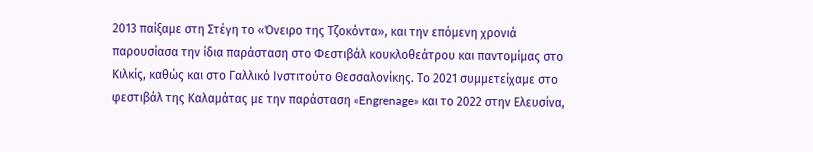2013 παίξαμε στη Στέγη το «Όνειρο της Τζοκόντα», και την επόμενη χρονιά παρουσίασα την ίδια παράσταση στο Φεστιβάλ κουκλοθεάτρου και παντομίμας στο Κιλκίς, καθώς και στο Γαλλικό Ινστιτούτο Θεσσαλονίκης. Το 2021 συμμετείχαμε στο φεστιβάλ της Καλαμάτας με την παράσταση «Engrenage» και το 2022 στην Ελευσίνα,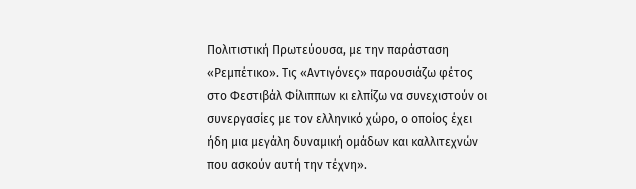Πολιτιστική Πρωτεύουσα, με την παράσταση «Ρεμπέτικο». Τις «Αντιγόνες» παρουσιάζω φέτος στο Φεστιβάλ Φίλιππων κι ελπίζω να συνεχιστούν οι συνεργασίες με τον ελληνικό χώρο, ο οποίος έχει ήδη μια μεγάλη δυναμική ομάδων και καλλιτεχνών που ασκούν αυτή την τέχνη».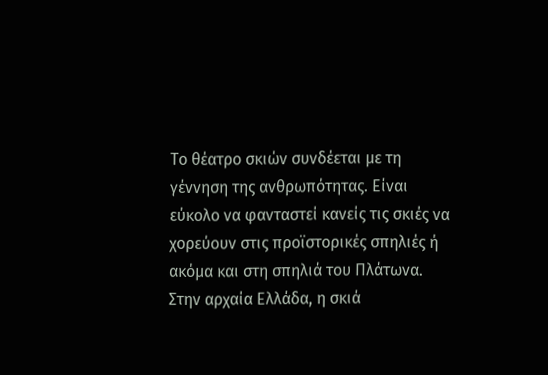Το θέατρο σκιών συνδέεται με τη γέννηση της ανθρωπότητας. Είναι εύκολο να φανταστεί κανείς τις σκιές να χορεύουν στις προϊστορικές σπηλιές ή ακόμα και στη σπηλιά του Πλάτωνα. Στην αρχαία Ελλάδα, η σκιά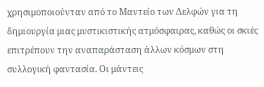χρησιμοποιούνταν από το Μαντείο των Δελφών για τη δημιουργία μιας μυστικιστικής ατμόσφαιρας, καθώς οι σκιές επιτρέπουν την αναπαράσταση άλλων κόσμων στη συλλογική φαντασία. Οι μάντεις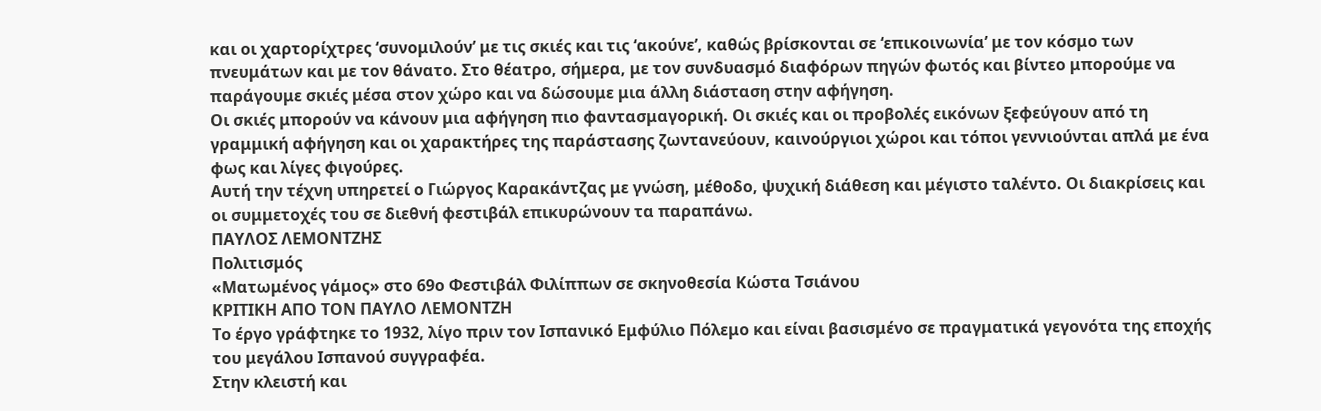και οι χαρτορίχτρες ‘συνομιλούν’ με τις σκιές και τις ‘ακούνε’, καθώς βρίσκονται σε ‘επικοινωνία’ με τον κόσμο των πνευμάτων και με τον θάνατο. Στο θέατρο, σήμερα, με τον συνδυασμό διαφόρων πηγών φωτός και βίντεο μπορούμε να παράγουμε σκιές μέσα στον χώρο και να δώσουμε μια άλλη διάσταση στην αφήγηση.
Οι σκιές μπορούν να κάνουν μια αφήγηση πιο φαντασμαγορική. Οι σκιές και οι προβολές εικόνων ξεφεύγουν από τη γραμμική αφήγηση και οι χαρακτήρες της παράστασης ζωντανεύουν, καινούργιοι χώροι και τόποι γεννιούνται απλά με ένα φως και λίγες φιγούρες.
Αυτή την τέχνη υπηρετεί ο Γιώργος Καρακάντζας με γνώση, μέθοδο, ψυχική διάθεση και μέγιστο ταλέντο. Οι διακρίσεις και οι συμμετοχές του σε διεθνή φεστιβάλ επικυρώνουν τα παραπάνω.
ΠΑΥΛΟΣ ΛΕΜΟΝΤΖΗΣ
Πολιτισμός
«Ματωμένος γάμος» στο 69ο Φεστιβάλ Φιλίππων σε σκηνοθεσία Κώστα Τσιάνου
ΚΡΙΤΙΚΗ ΑΠΟ ΤΟΝ ΠΑΥΛΟ ΛΕΜΟΝΤΖΗ
Το έργο γράφτηκε το 1932, λίγο πριν τον Ισπανικό Εμφύλιο Πόλεμο και είναι βασισμένο σε πραγματικά γεγονότα της εποχής του μεγάλου Ισπανού συγγραφέα.
Στην κλειστή και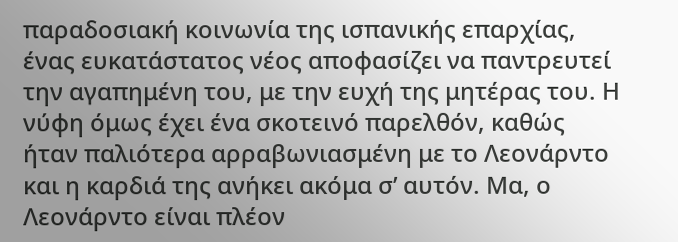παραδοσιακή κοινωνία της ισπανικής επαρχίας, ένας ευκατάστατος νέος αποφασίζει να παντρευτεί την αγαπημένη του, με την ευχή της μητέρας του. Η νύφη όμως έχει ένα σκοτεινό παρελθόν, καθώς ήταν παλιότερα αρραβωνιασμένη με το Λεονάρντο και η καρδιά της ανήκει ακόμα σ’ αυτόν. Μα, ο Λεονάρντο είναι πλέον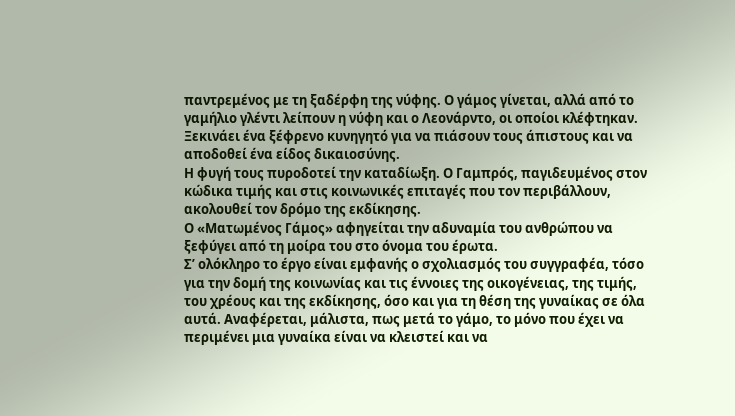παντρεμένος με τη ξαδέρφη της νύφης. Ο γάμος γίνεται, αλλά από το γαμήλιο γλέντι λείπουν η νύφη και ο Λεονάρντο, οι οποίοι κλέφτηκαν. Ξεκινάει ένα ξέφρενο κυνηγητό για να πιάσουν τους άπιστους και να αποδοθεί ένα είδος δικαιοσύνης.
Η φυγή τους πυροδοτεί την καταδίωξη. Ο Γαμπρός, παγιδευμένος στον κώδικα τιμής και στις κοινωνικές επιταγές που τον περιβάλλουν, ακολουθεί τον δρόμο της εκδίκησης.
Ο «Ματωμένος Γάμος» αφηγείται την αδυναμία του ανθρώπου να ξεφύγει από τη μοίρα του στο όνομα του έρωτα.
Σ’ ολόκληρο το έργο είναι εμφανής ο σχολιασμός του συγγραφέα, τόσο για την δομή της κοινωνίας και τις έννοιες της οικογένειας, της τιμής, του χρέους και της εκδίκησης, όσο και για τη θέση της γυναίκας σε όλα αυτά. Αναφέρεται, μάλιστα, πως μετά το γάμο, το μόνο που έχει να περιμένει μια γυναίκα είναι να κλειστεί και να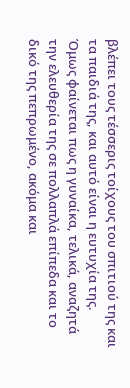βλέπει τους τέσσερις τοίχους του σπιτιού της και τα παιδιά της, και αυτό είναι η ευτυχία της.
Όμως φαίνεται πως η γυναίκα, τελικά, αναζητά την ελευθερία της σε πολλαπλά επίπεδα και το δικό της πεπρωμένο, ακόμα και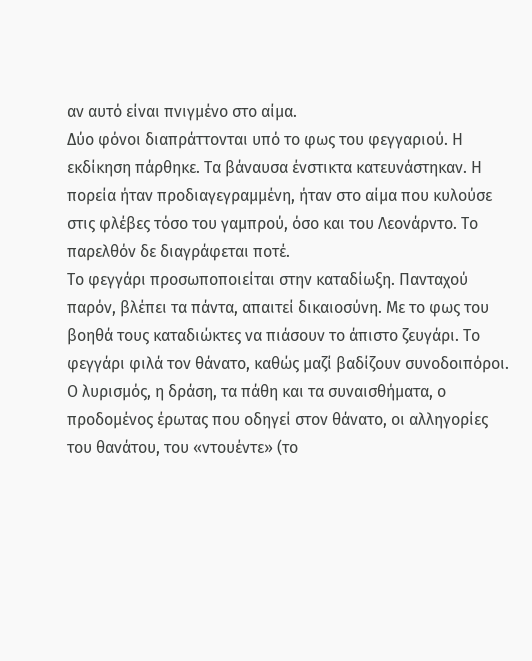αν αυτό είναι πνιγμένο στο αίμα.
Δύο φόνοι διαπράττονται υπό το φως του φεγγαριού. Η εκδίκηση πάρθηκε. Τα βάναυσα ένστικτα κατευνάστηκαν. Η πορεία ήταν προδιαγεγραμμένη, ήταν στο αίμα που κυλούσε στις φλέβες τόσο του γαμπρού, όσο και του Λεονάρντο. Το παρελθόν δε διαγράφεται ποτέ.
Το φεγγάρι προσωποποιείται στην καταδίωξη. Πανταχού παρόν, βλέπει τα πάντα, απαιτεί δικαιοσύνη. Με το φως του βοηθά τους καταδιώκτες να πιάσουν το άπιστο ζευγάρι. Το φεγγάρι φιλά τον θάνατο, καθώς μαζί βαδίζουν συνοδοιπόροι.
Ο λυρισμός, η δράση, τα πάθη και τα συναισθήματα, ο προδομένος έρωτας που οδηγεί στον θάνατο, οι αλληγορίες του θανάτου, του «ντουέντε» (το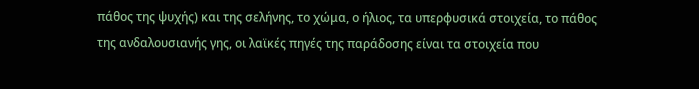πάθος της ψυχής) και της σελήνης, το χώμα, ο ήλιος, τα υπερφυσικά στοιχεία, το πάθος της ανδαλουσιανής γης, οι λαϊκές πηγές της παράδοσης είναι τα στοιχεία που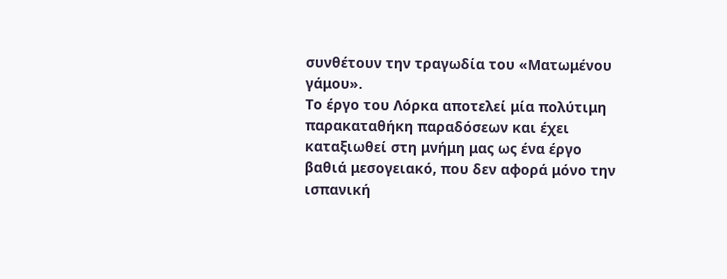συνθέτουν την τραγωδία του «Ματωμένου γάμου».
Το έργο του Λόρκα αποτελεί μία πολύτιμη παρακαταθήκη παραδόσεων και έχει καταξιωθεί στη μνήμη μας ως ένα έργο βαθιά μεσογειακό, που δεν αφορά μόνο την ισπανική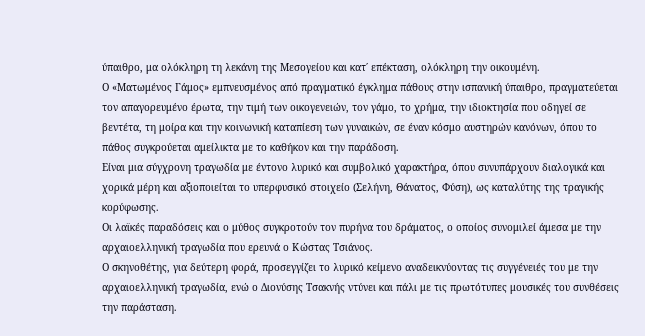ύπαιθρο, μα ολόκληρη τη λεκάνη της Μεσογείου και κατ΄ επέκταση, ολόκληρη την οικουμένη.
Ο «Ματωμένος Γάμος» εμπνευσμένος από πραγματικό έγκλημα πάθους στην ισπανική ύπαιθρο, πραγματεύεται τον απαγορευμένο έρωτα, την τιμή των οικογενειών, τον γάμο, το χρήμα, την ιδιοκτησία που οδηγεί σε βεντέτα, τη μοίρα και την κοινωνική καταπίεση των γυναικών, σε έναν κόσμο αυστηρών κανόνων, όπου το πάθος συγκρούεται αμείλικτα με το καθήκον και την παράδοση.
Είναι μια σύγχρονη τραγωδία με έντονο λυρικό και συμβολικό χαρακτήρα, όπου συνυπάρχουν διαλογικά και χορικά μέρη και αξιοποιείται το υπερφυσικό στοιχείο (Σελήνη, Θάνατος, Φύση), ως καταλύτης της τραγικής κορύφωσης.
Οι λαϊκές παραδόσεις και ο μύθος συγκροτούν τον πυρήνα του δράματος, ο οποίος συνομιλεί άμεσα με την αρχαιοελληνική τραγωδία που ερευνά ο Κώστας Τσιάνος.
Ο σκηνοθέτης, για δεύτερη φορά, προσεγγίζει το λυρικό κείμενο αναδεικνύοντας τις συγγένειές του με την αρχαιοελληνική τραγωδία, ενώ ο Διονύσης Τσακνής ντύνει και πάλι με τις πρωτότυπες μουσικές του συνθέσεις την παράσταση.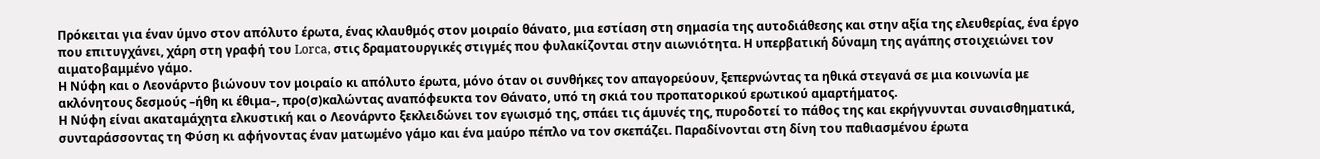Πρόκειται για έναν ύμνο στον απόλυτο έρωτα, ένας κλαυθμός στον μοιραίο θάνατο, μια εστίαση στη σημασία της αυτοδιάθεσης και στην αξία της ελευθερίας, ένα έργο που επιτυγχάνει, χάρη στη γραφή του Lorca, στις δραματουργικές στιγμές που φυλακίζονται στην αιωνιότητα. Η υπερβατική δύναμη της αγάπης στοιχειώνει τον αιματοβαμμένο γάμο.
Η Νύφη και ο Λεονάρντο βιώνουν τον μοιραίο κι απόλυτο έρωτα, μόνο όταν οι συνθήκες τον απαγορεύουν, ξεπερνώντας τα ηθικά στεγανά σε μια κοινωνία με ακλόνητους δεσμούς –ήθη κι έθιμα–, προ(σ)καλώντας αναπόφευκτα τον Θάνατο, υπό τη σκιά του προπατορικού ερωτικού αμαρτήματος.
Η Νύφη είναι ακαταμάχητα ελκυστική και ο Λεονάρντο ξεκλειδώνει τον εγωισμό της, σπάει τις άμυνές της, πυροδοτεί το πάθος της και εκρήγνυνται συναισθηματικά, συνταράσσοντας τη Φύση κι αφήνοντας έναν ματωμένο γάμο και ένα μαύρο πέπλο να τον σκεπάζει. Παραδίνονται στη δίνη του παθιασμένου έρωτα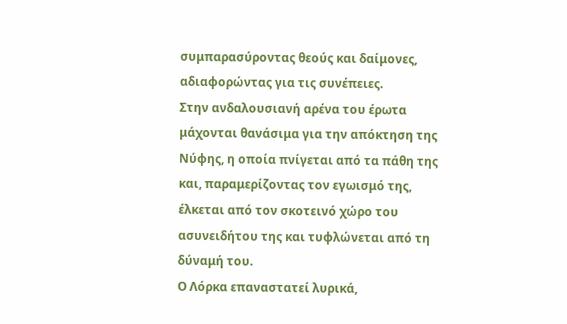συμπαρασύροντας θεούς και δαίμονες, αδιαφορώντας για τις συνέπειες.
Στην ανδαλουσιανή αρένα του έρωτα μάχονται θανάσιμα για την απόκτηση της Νύφης, η οποία πνίγεται από τα πάθη της και, παραμερίζοντας τον εγωισμό της, έλκεται από τον σκοτεινό χώρο του ασυνειδήτου της και τυφλώνεται από τη δύναμή του.
Ο Λόρκα επαναστατεί λυρικά,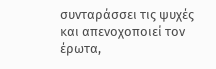συνταράσσει τις ψυχές και απενοχοποιεί τον έρωτα,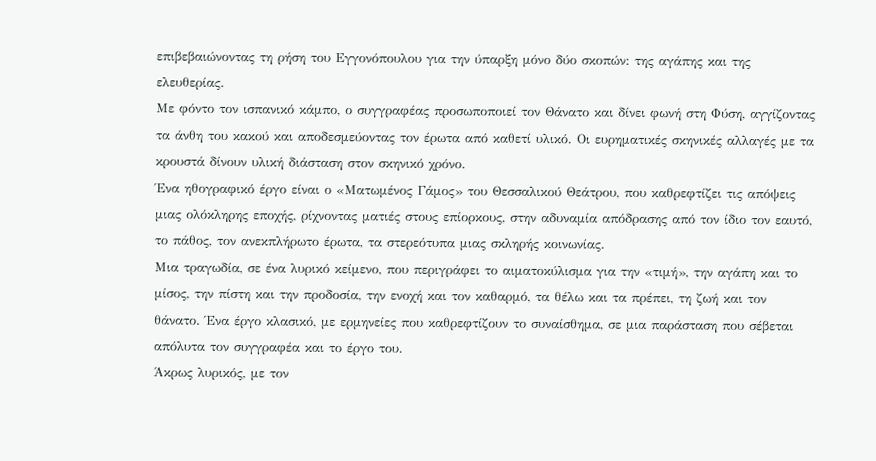επιβεβαιώνοντας τη ρήση του Εγγονόπουλου για την ύπαρξη μόνο δύο σκοπών: της αγάπης και της ελευθερίας.
Με φόντο τον ισπανικό κάμπο, ο συγγραφέας προσωποποιεί τον Θάνατο και δίνει φωνή στη Φύση, αγγίζοντας τα άνθη του κακού και αποδεσμεύοντας τον έρωτα από καθετί υλικό. Οι ευρηματικές σκηνικές αλλαγές με τα κρουστά δίνουν υλική διάσταση στον σκηνικό χρόνο.
Ένα ηθογραφικό έργο είναι ο «Ματωμένος Γάμος» του Θεσσαλικού Θεάτρου, που καθρεφτίζει τις απόψεις μιας ολόκληρης εποχής, ρίχνοντας ματιές στους επίορκους, στην αδυναμία απόδρασης από τον ίδιο τον εαυτό, το πάθος, τον ανεκπλήρωτο έρωτα, τα στερεότυπα μιας σκληρής κοινωνίας.
Μια τραγωδία, σε ένα λυρικό κείμενο, που περιγράφει το αιματοκύλισμα για την «τιμή», την αγάπη και το μίσος, την πίστη και την προδοσία, την ενοχή και τον καθαρμό, τα θέλω και τα πρέπει, τη ζωή και τον θάνατο. Ένα έργο κλασικό, με ερμηνείες που καθρεφτίζουν το συναίσθημα, σε μια παράσταση που σέβεται απόλυτα τον συγγραφέα και το έργο του.
Άκρως λυρικός, με τον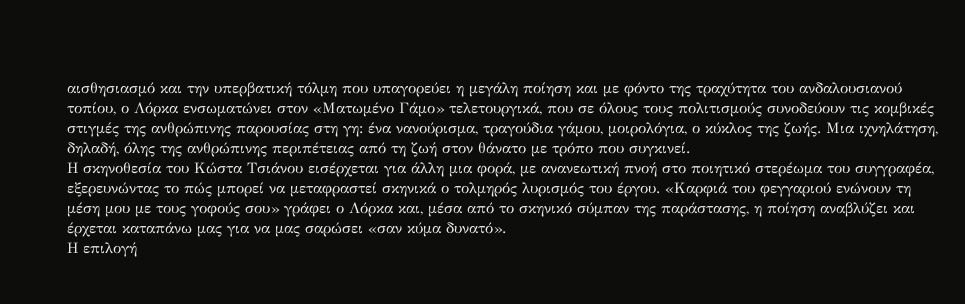αισθησιασμό και την υπερβατική τόλμη που υπαγορεύει η μεγάλη ποίηση και με φόντο της τραχύτητα του ανδαλουσιανού τοπίου, ο Λόρκα ενσωματώνει στον «Ματωμένο Γάμο» τελετουργικά, που σε όλους τους πολιτισμούς συνοδεύουν τις κομβικές στιγμές της ανθρώπινης παρουσίας στη γη: ένα νανούρισμα, τραγούδια γάμου, μοιρολόγια, ο κύκλος της ζωής. Μια ιχνηλάτηση, δηλαδή, όλης της ανθρώπινης περιπέτειας από τη ζωή στον θάνατο με τρόπο που συγκινεί.
Η σκηνοθεσία του Κώστα Τσιάνου εισέρχεται για άλλη μια φορά, με ανανεωτική πνοή στο ποιητικό στερέωμα του συγγραφέα, εξερευνώντας το πώς μπορεί να μεταφραστεί σκηνικά ο τολμηρός λυρισμός του έργου. «Καρφιά του φεγγαριού ενώνουν τη μέση μου με τους γοφούς σου» γράφει ο Λόρκα και, μέσα από το σκηνικό σύμπαν της παράστασης, η ποίηση αναβλύζει και έρχεται καταπάνω μας για να μας σαρώσει «σαν κύμα δυνατό».
Η επιλογή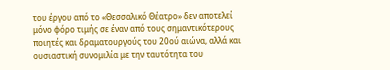του έργου από το «Θεσσαλικό Θέατρο» δεν αποτελεί μόνο φόρο τιμής σε έναν από τους σημαντικότερους ποιητές και δραματουργούς του 20ού αιώνα, αλλά και ουσιαστική συνομιλία με την ταυτότητα του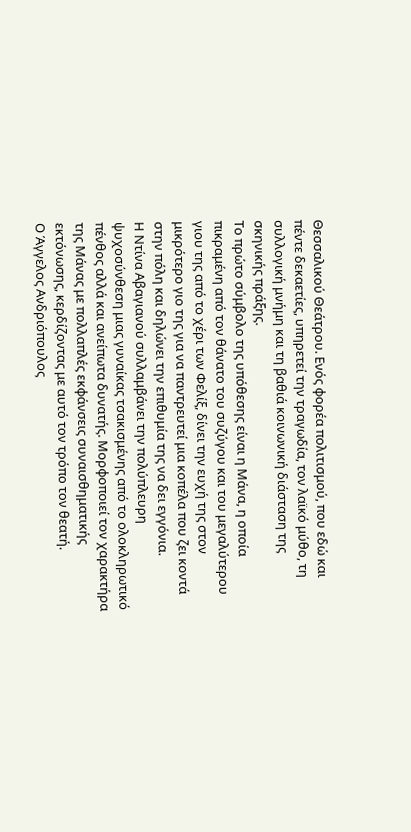Θεσσαλικού Θεάτρου. Ενός φορέα πολιτισμού, που εδώ και πέντε δεκαετίες, υπηρετεί την τραγωδία, τον λαϊκό μύθο, τη συλλογική μνήμη και τη βαθιά κοινωνική διάσταση της σκηνικής πράξης.
Το πρώτο σύμβολο της υπόθεσης είναι η Μάνα, η οποία πικραμένη από τον θάνατο του συζύγου και του μεγαλύτερου γιου της από το χέρι των Φελίξ, δίνει την ευχή της στον μικρότερο γιο της για να παντρευτεί μια κοπέλα που ζει κοντά στην πόλη και δηλώνει την επιθυμία της να δει εγγόνια.
Η Ντίνα Αβαγιανού συλλαμβάνει την πολύπλευρη ψυχοσύνθεση μιας γυναίκας τσακισμένης από το ολοκληρωτικό πένθος αλλά και ανείπωτα δυνατής. Μορφοποιεί τον χαρακτήρα της Μάνας με πολλαπλές εκφάνσεις συναισθηματικής εκτόνωσης, κερδίζοντας με αυτό τον τρόπο τον θεατή.
Ο Άγγελος Ανδριόπουλος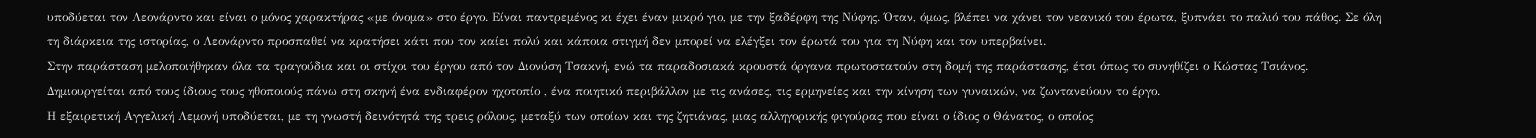υποδύεται τον Λεονάρντο και είναι ο μόνος χαρακτήρας «με όνομα» στο έργο. Είναι παντρεμένος κι έχει έναν μικρό γιο, με την ξαδέρφη της Νύφης. Όταν, όμως, βλέπει να χάνει τον νεανικό του έρωτα, ξυπνάει το παλιό του πάθος. Σε όλη τη διάρκεια της ιστορίας, ο Λεονάρντο προσπαθεί να κρατήσει κάτι που τον καίει πολύ και κάποια στιγμή δεν μπορεί να ελέγξει τον έρωτά του για τη Νύφη και τον υπερβαίνει.
Στην παράσταση μελοποιήθηκαν όλα τα τραγούδια και οι στίχοι του έργου από τον Διονύση Τσακνή, ενώ τα παραδοσιακά κρουστά όργανα πρωτοστατούν στη δομή της παράστασης, έτσι όπως το συνηθίζει ο Κώστας Τσιάνος. Δημιουργείται από τους ίδιους τους ηθοποιούς πάνω στη σκηνή ένα ενδιαφέρον ηχοτοπίο , ένα ποιητικό περιβάλλον με τις ανάσες, τις ερμηνείες και την κίνηση των γυναικών, να ζωντανεύουν το έργο.
Η εξαιρετική Αγγελική Λεμονή υποδύεται, με τη γνωστή δεινότητά της τρεις ρόλους, μεταξύ των οποίων και της ζητιάνας, μιας αλληγορικής φιγούρας που είναι ο ίδιος ο Θάνατος, ο οποίος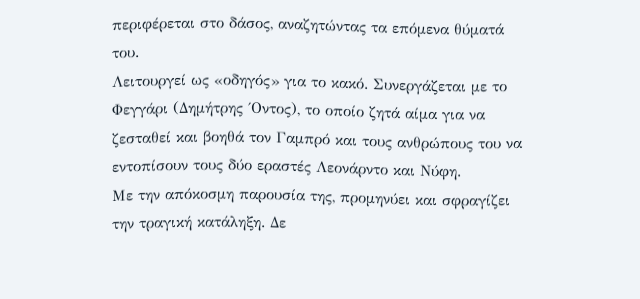περιφέρεται στο δάσος, αναζητώντας τα επόμενα θύματά του.
Λειτουργεί ως «οδηγός» για το κακό. Συνεργάζεται με το Φεγγάρι (Δημήτρης ΄Οντος), το οποίο ζητά αίμα για να ζεσταθεί και βοηθά τον Γαμπρό και τους ανθρώπους του να εντοπίσουν τους δύο εραστές Λεονάρντο και Νύφη.
Με την απόκοσμη παρουσία της, προμηνύει και σφραγίζει την τραγική κατάληξη. Δε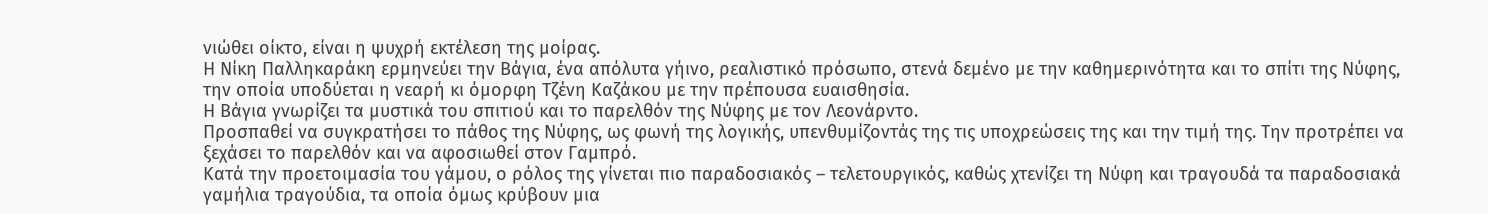νιώθει οίκτο, είναι η ψυχρή εκτέλεση της μοίρας.
Η Νίκη Παλληκαράκη ερμηνεύει την Βάγια, ένα απόλυτα γήινο, ρεαλιστικό πρόσωπο, στενά δεμένο με την καθημερινότητα και το σπίτι της Νύφης, την οποία υποδύεται η νεαρή κι όμορφη Τζένη Καζάκου με την πρέπουσα ευαισθησία.
Η Βάγια γνωρίζει τα μυστικά του σπιτιού και το παρελθόν της Νύφης με τον Λεονάρντο.
Προσπαθεί να συγκρατήσει το πάθος της Νύφης, ως φωνή της λογικής, υπενθυμίζοντάς της τις υποχρεώσεις της και την τιμή της. Την προτρέπει να ξεχάσει το παρελθόν και να αφοσιωθεί στον Γαμπρό.
Κατά την προετοιμασία του γάμου, ο ρόλος της γίνεται πιο παραδοσιακός – τελετουργικός, καθώς χτενίζει τη Νύφη και τραγουδά τα παραδοσιακά γαμήλια τραγούδια, τα οποία όμως κρύβουν μια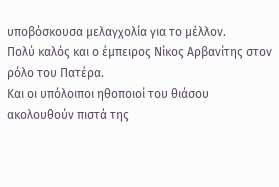υποβόσκουσα μελαγχολία για το μέλλον.
Πολύ καλός και ο έμπειρος Νίκος Αρβανίτης στον ρόλο του Πατέρα.
Και οι υπόλοιποι ηθοποιοί του θιάσου ακολουθούν πιστά της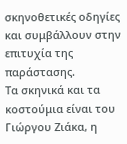σκηνοθετικές οδηγίες και συμβάλλουν στην επιτυχία της παράστασης.
Τα σκηνικά και τα κοστούμια είναι του Γιώργου Ζιάκα, η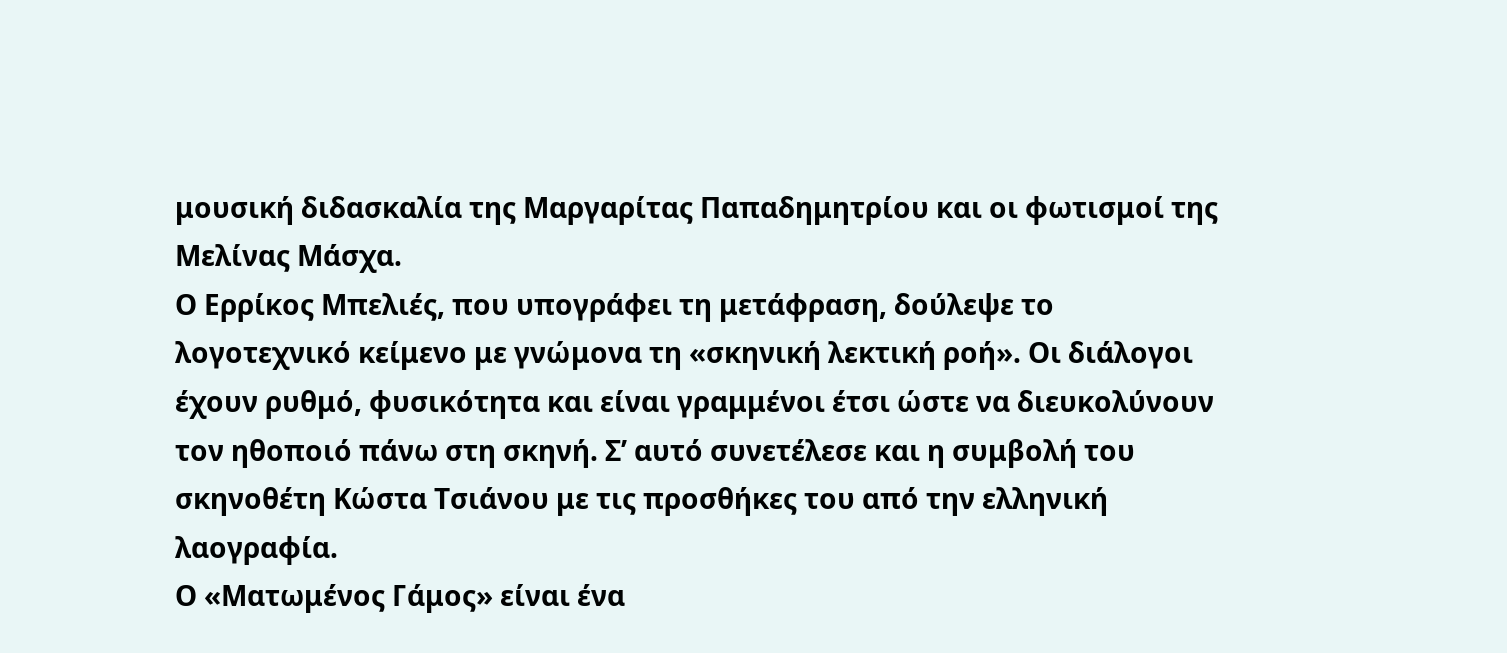μουσική διδασκαλία της Μαργαρίτας Παπαδημητρίου και οι φωτισμοί της Μελίνας Μάσχα.
Ο Ερρίκος Μπελιές, που υπογράφει τη μετάφραση, δούλεψε το λογοτεχνικό κείμενο με γνώμονα τη «σκηνική λεκτική ροή». Οι διάλογοι έχουν ρυθμό, φυσικότητα και είναι γραμμένοι έτσι ώστε να διευκολύνουν τον ηθοποιό πάνω στη σκηνή. Σ’ αυτό συνετέλεσε και η συμβολή του σκηνοθέτη Κώστα Τσιάνου με τις προσθήκες του από την ελληνική λαογραφία.
Ο «Ματωμένος Γάμος» είναι ένα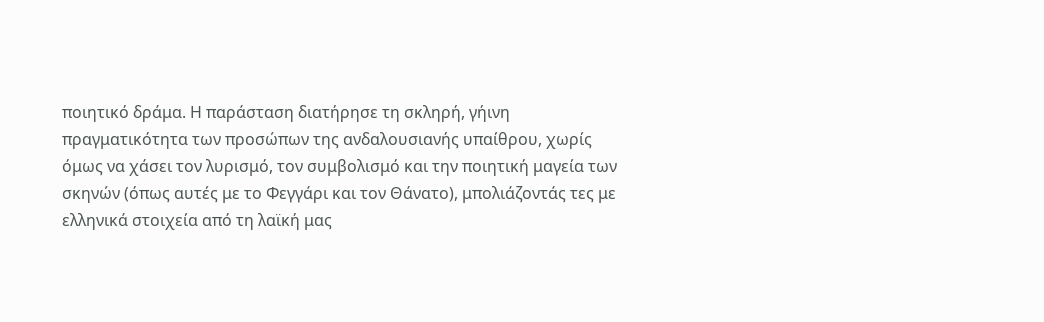ποιητικό δράμα. Η παράσταση διατήρησε τη σκληρή, γήινη πραγματικότητα των προσώπων της ανδαλουσιανής υπαίθρου, χωρίς όμως να χάσει τον λυρισμό, τον συμβολισμό και την ποιητική μαγεία των σκηνών (όπως αυτές με το Φεγγάρι και τον Θάνατο), μπολιάζοντάς τες με ελληνικά στοιχεία από τη λαϊκή μας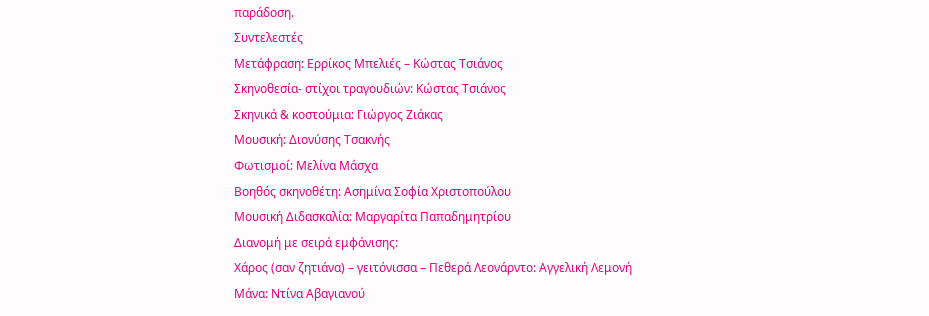παράδοση.
Συντελεστές
Μετάφραση: Ερρίκος Μπελιές – Κώστας Τσιάνος
Σκηνοθεσία- στίχοι τραγουδιών: Κώστας Τσιάνος
Σκηνικά & κοστούμια: Γιώργος Ζιάκας
Μουσική: Διονύσης Τσακνής
Φωτισμοί: Μελίνα Μάσχα
Βοηθός σκηνοθέτη: Ασημίνα Σοφία Χριστοπούλου
Μουσική Διδασκαλία: Μαργαρίτα Παπαδημητρίου
Διανομή με σειρά εμφάνισης:
Χάρος (σαν ζητιάνα) – γειτόνισσα – Πεθερά Λεονάρντο: Αγγελική Λεμονή
Μάνα: Ντίνα Αβαγιανού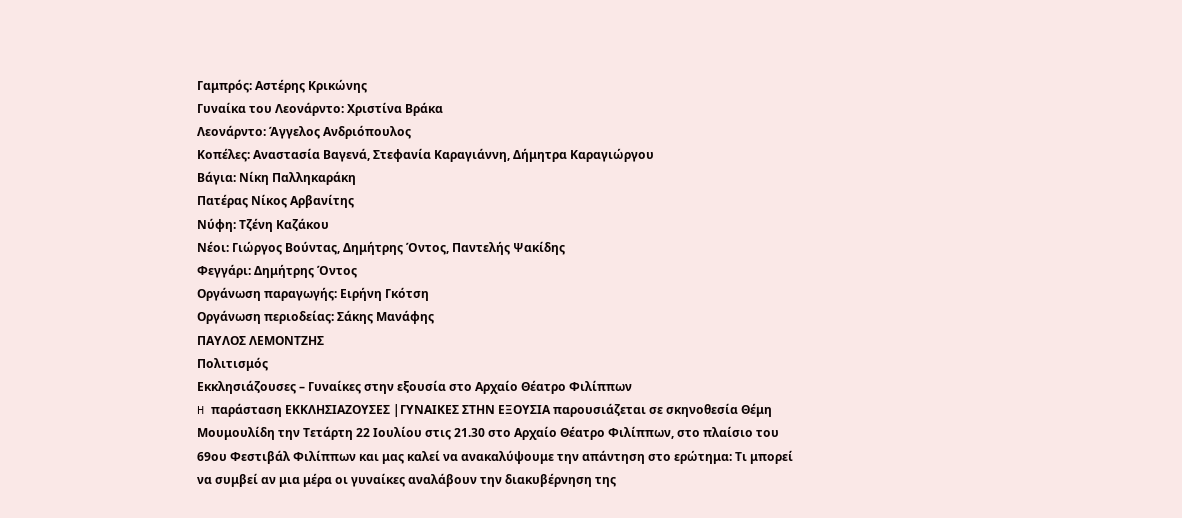Γαμπρός: Αστέρης Κρικώνης
Γυναίκα του Λεονάρντο: Χριστίνα Βράκα
Λεονάρντο: Άγγελος Ανδριόπουλος
Κοπέλες: Αναστασία Βαγενά, Στεφανία Καραγιάννη, Δήμητρα Καραγιώργου
Βάγια: Νίκη Παλληκαράκη
Πατέρας Νίκος Αρβανίτης
Νύφη: Τζένη Καζάκου
Νέοι: Γιώργος Βούντας, Δημήτρης Όντος, Παντελής Ψακίδης
Φεγγάρι: Δημήτρης Όντος
Οργάνωση παραγωγής: Ειρήνη Γκότση
Οργάνωση περιοδείας: Σάκης Μανάφης
ΠΑΥΛΟΣ ΛΕΜΟΝΤΖΗΣ
Πολιτισμός
Εκκλησιάζουσες – Γυναίκες στην εξουσία στο Αρχαίο Θέατρο Φιλίππων
H παράσταση ΕΚΚΛΗΣΙΑΖΟΥΣΕΣ |ΓΥΝΑΙΚΕΣ ΣΤΗΝ ΕΞΟΥΣΙΑ παρουσιάζεται σε σκηνοθεσία Θέμη Μουμουλίδη την Τετάρτη 22 Ιουλίου στις 21.30 στο Αρχαίο Θέατρο Φιλίππων, στο πλαίσιο του 69ου Φεστιβάλ Φιλίππων και μας καλεί να ανακαλύψουμε την απάντηση στο ερώτημα: Τι μπορεί να συμβεί αν μια μέρα οι γυναίκες αναλάβουν την διακυβέρνηση της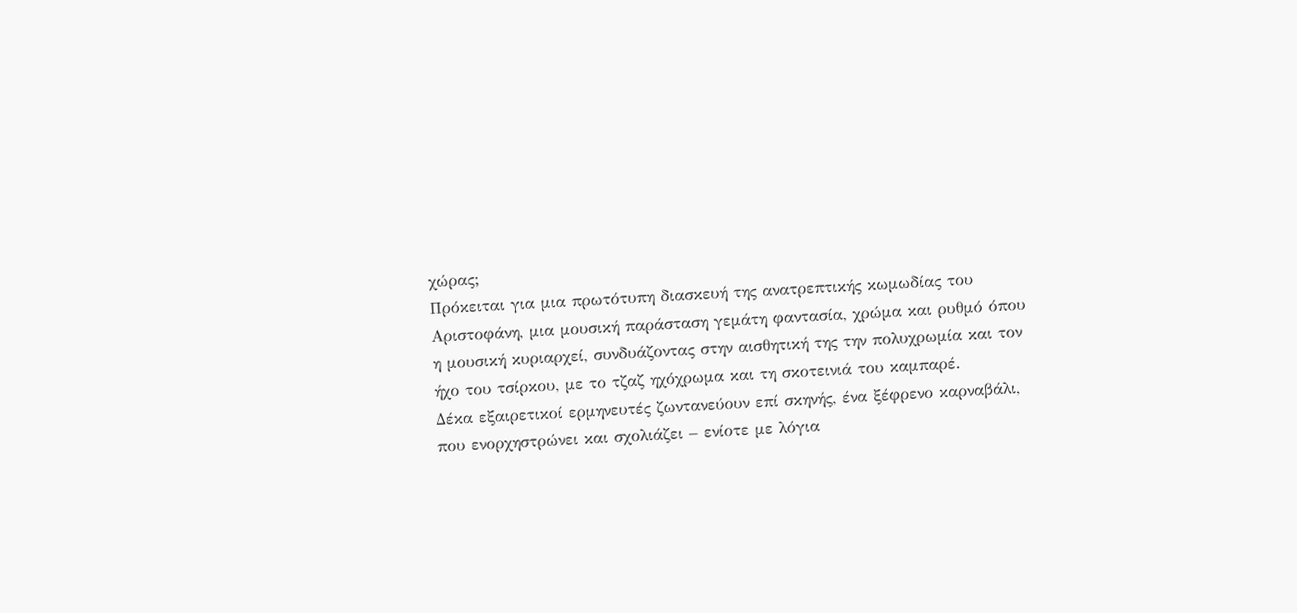χώρας;
Πρόκειται για μια πρωτότυπη διασκευή της ανατρεπτικής κωμωδίας του Αριστοφάνη, μια μουσική παράσταση γεμάτη φαντασία, χρώμα και ρυθμό όπου η μουσική κυριαρχεί, συνδυάζοντας στην αισθητική της την πολυχρωμία και τον ήχο του τσίρκου, με το τζαζ ηχόχρωμα και τη σκοτεινιά του καμπαρέ.
Δέκα εξαιρετικοί ερμηνευτές ζωντανεύουν επί σκηνής, ένα ξέφρενο καρναβάλι, που ενορχηστρώνει και σχολιάζει – ενίοτε με λόγια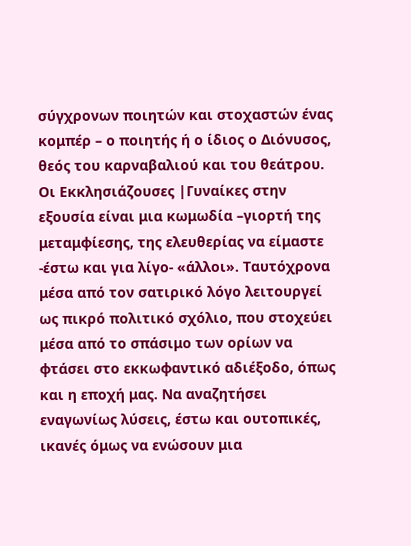σύγχρονων ποιητών και στοχαστών ένας κομπέρ – ο ποιητής ή ο ίδιος ο Διόνυσος, θεός του καρναβαλιού και του θεάτρου.
Οι Εκκλησιάζουσες |Γυναίκες στην εξουσία είναι μια κωμωδία –γιορτή της μεταμφίεσης, της ελευθερίας να είμαστε -έστω και για λίγο- «άλλοι». Ταυτόχρονα μέσα από τον σατιρικό λόγο λειτουργεί ως πικρό πολιτικό σχόλιο, που στοχεύει μέσα από το σπάσιμο των ορίων να φτάσει στο εκκωφαντικό αδιέξοδο, όπως και η εποχή μας. Να αναζητήσει εναγωνίως λύσεις, έστω και ουτοπικές, ικανές όμως να ενώσουν μια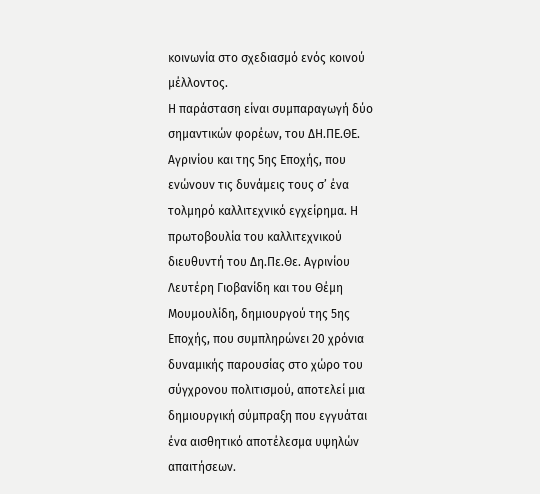κοινωνία στο σχεδιασμό ενός κοινού μέλλοντος.
Η παράσταση είναι συμπαραγωγή δύο σημαντικών φορέων, του ΔΗ.ΠΕ.ΘΕ. Αγρινίου και της 5ης Εποχής, που ενώνουν τις δυνάμεις τους σ’ ένα τολμηρό καλλιτεχνικό εγχείρημα. Η πρωτοβουλία του καλλιτεχνικού διευθυντή του Δη.Πε.Θε. Αγρινίου Λευτέρη Γιοβανίδη και του Θέμη Μουμουλίδη, δημιουργού της 5ης Εποχής, που συμπληρώνει 20 χρόνια δυναμικής παρουσίας στο χώρο του σύγχρονου πολιτισμού, αποτελεί μια δημιουργική σύμπραξη που εγγυάται ένα αισθητικό αποτέλεσμα υψηλών απαιτήσεων.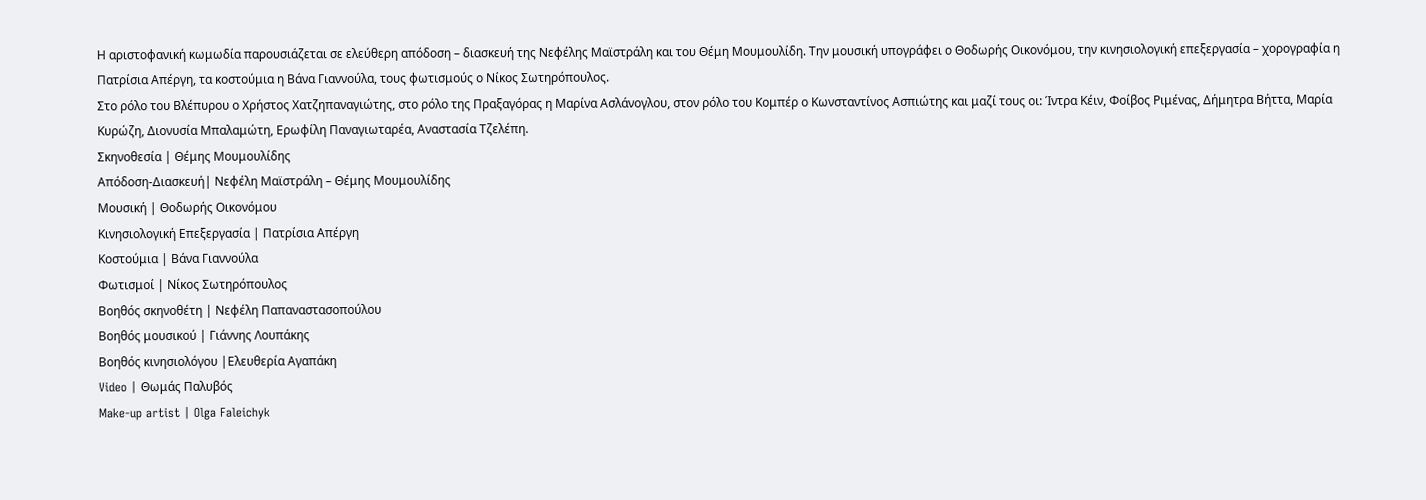Η αριστοφανική κωμωδία παρουσιάζεται σε ελεύθερη απόδοση – διασκευή της Νεφέλης Μαϊστράλη και του Θέμη Μουμουλίδη. Την μουσική υπογράφει ο Θοδωρής Οικονόμου, την κινησιολογική επεξεργασία – χορογραφία η Πατρίσια Απέργη, τα κοστούμια η Βάνα Γιαννούλα, τους φωτισμούς ο Νίκος Σωτηρόπουλος.
Στο ρόλο του Βλέπυρου ο Χρήστος Χατζηπαναγιώτης, στο ρόλο της Πραξαγόρας η Μαρίνα Ασλάνογλου, στον ρόλο του Κομπέρ ο Κωνσταντίνος Ασπιώτης και μαζί τους οι: Ίντρα Κέιν, Φοίβος Ριμένας, Δήμητρα Βήττα, Μαρία Κυρώζη, Διονυσία Μπαλαμώτη, Ερωφίλη Παναγιωταρέα, Αναστασία Τζελέπη.
Σκηνοθεσία | Θέμης Μουμουλίδης
Απόδοση-Διασκευή| Νεφέλη Μαϊστράλη – Θέμης Μουμουλίδης
Μουσική | Θοδωρής Οικονόμου
Κινησιολογική Επεξεργασία | Πατρίσια Απέργη
Κοστούμια | Βάνα Γιαννούλα
Φωτισμοί | Νίκος Σωτηρόπουλος
Βοηθός σκηνοθέτη | Νεφέλη Παπαναστασοπούλου
Βοηθός μουσικού | Γιάννης Λουπάκης
Βοηθός κινησιολόγου |Ελευθερία Αγαπάκη
Video | Θωμάς Παλυβός
Make-up artist | Olga Faleichyk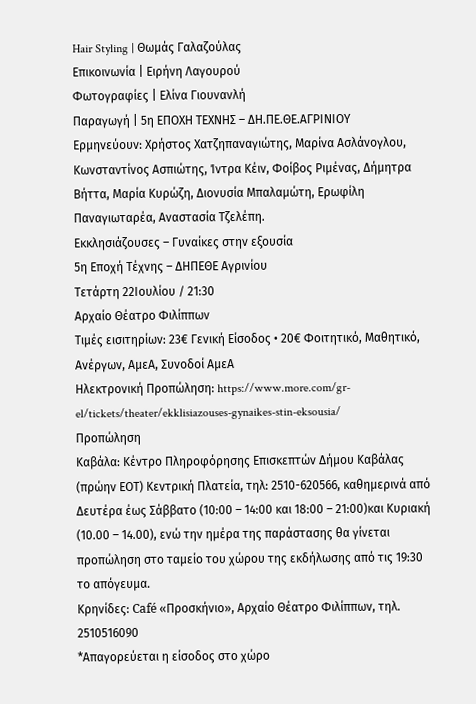Hair Styling | Θωμάς Γαλαζούλας
Επικοινωνία | Ειρήνη Λαγουρού
Φωτογραφίες | Ελίνα Γιουνανλή
Παραγωγή | 5η ΕΠΟΧΗ ΤΕΧΝΗΣ – ΔΗ.ΠΕ.ΘΕ.ΑΓΡΙΝΙΟΥ
Ερμηνεύουν: Χρήστος Χατζηπαναγιώτης, Μαρίνα Ασλάνογλου, Κωνσταντίνος Ασπιώτης, Ίντρα Κέιν, Φοίβος Ριμένας, Δήμητρα Βήττα, Μαρία Κυρώζη, Διονυσία Μπαλαμώτη, Ερωφίλη Παναγιωταρέα, Αναστασία Τζελέπη.
Εκκλησιάζουσες – Γυναίκες στην εξουσία
5η Εποχή Τέχνης – ΔΗΠΕΘΕ Αγρινίου
Τετάρτη 22Ιουλίου / 21:30
Αρχαίο Θέατρο Φιλίππων
Τιμές εισιτηρίων: 23€ Γενική Είσοδος • 20€ Φοιτητικό, Μαθητικό, Ανέργων, ΑμεΑ, Συνοδοί ΑμεΑ
Ηλεκτρονική Προπώληση: https://www.more.com/gr-el/tickets/theater/ekklisiazouses-gynaikes-stin-eksousia/
Προπώληση
Καβάλα: Κέντρο Πληροφόρησης Επισκεπτών Δήμου Καβάλας (πρώην ΕΟΤ) Κεντρική Πλατεία, τηλ: 2510-620566, καθημερινά από Δευτέρα έως Σάββατο (10:00 – 14:00 και 18:00 – 21:00)και Κυριακή (10.00 – 14.00), ενώ την ημέρα της παράστασης θα γίνεται προπώληση στο ταμείο του χώρου της εκδήλωσης από τις 19:30 το απόγευμα.
Κρηνίδες: Café «Προσκήνιο», Αρχαίο Θέατρο Φιλίππων, τηλ. 2510516090
*Απαγορεύεται η είσοδος στο χώρο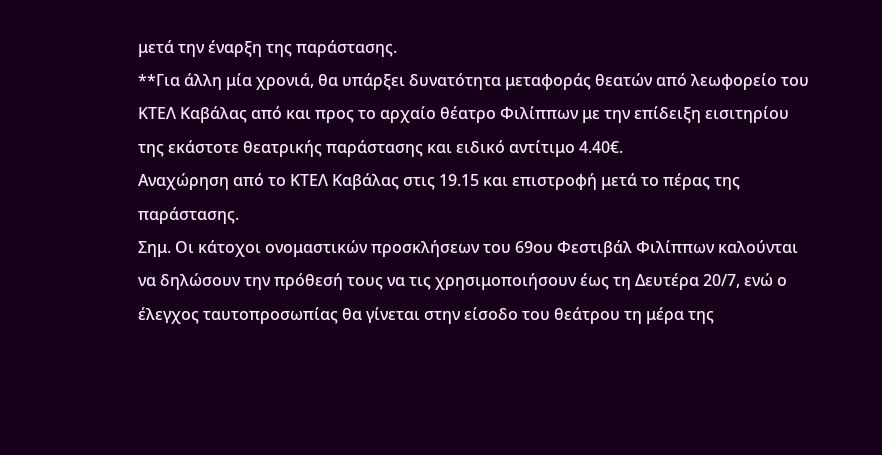μετά την έναρξη της παράστασης.
**Για άλλη μία χρονιά, θα υπάρξει δυνατότητα μεταφοράς θεατών από λεωφορείο του ΚΤΕΛ Καβάλας από και προς το αρχαίο θέατρο Φιλίππων με την επίδειξη εισιτηρίου της εκάστοτε θεατρικής παράστασης και ειδικό αντίτιμο 4.40€.
Αναχώρηση από το ΚΤΕΛ Καβάλας στις 19.15 και επιστροφή μετά το πέρας της παράστασης.
Σημ. Οι κάτοχοι ονομαστικών προσκλήσεων του 69ου Φεστιβάλ Φιλίππων καλούνται να δηλώσουν την πρόθεσή τους να τις χρησιμοποιήσουν έως τη Δευτέρα 20/7, ενώ ο έλεγχος ταυτοπροσωπίας θα γίνεται στην είσοδο του θεάτρου τη μέρα της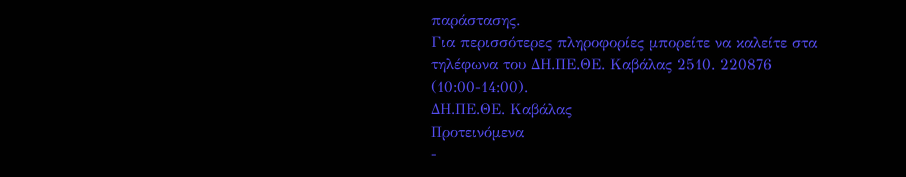παράστασης.
Για περισσότερες πληροφορίες μπορείτε να καλείτε στα τηλέφωνα του ΔΗ.ΠΕ.ΘΕ. Καβάλας 2510. 220876 (10:00-14:00).
ΔΗ.ΠΕ.ΘΕ. Καβάλας
Προτεινόμενα
-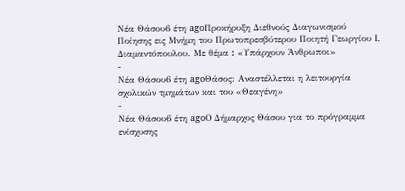Νέα Θάσου6 έτη agoΠροκήρυξη Διεθνούς Διαγωνισμού Ποίησης εις Μνήμη του Πρωτοπρεσβύτερου Ποιητή Γεωργίου Ι. Διαμαντόπουλου. Με θέμα ꓽ «Υπάρχουν Άνθρωποι»
-
Νέα Θάσου6 έτη agoΘάσος: Αναστέλλεται η λειτουργία σχολικών τμημάτων και του «Θεαγένη»
-
Νέα Θάσου6 έτη agoΟ Δήμαρχος Θάσου για το πρόγραμμα ενίσχυσης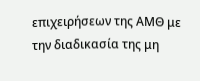επιχειρήσεων της ΑΜΘ με την διαδικασία της μη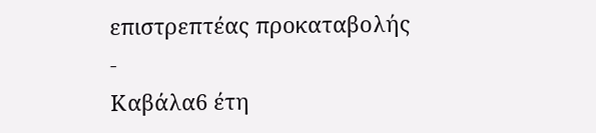επιστρεπτέας προκαταβολής
-
Καβάλα6 έτη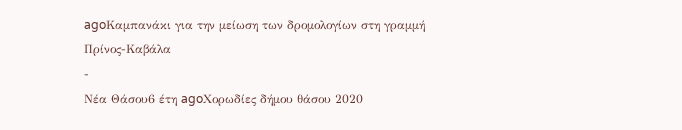agoΚαμπανάκι για την μείωση των δρομολογίων στη γραμμή Πρίνος-Καβάλα
-
Νέα Θάσου6 έτη agoΧορωδίες δήμου θάσου 2020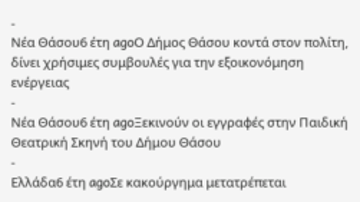-
Νέα Θάσου6 έτη agoΟ Δήμος Θάσου κοντά στον πολίτη, δίνει χρήσιμες συμβουλές για την εξοικονόμηση ενέργειας
-
Νέα Θάσου6 έτη agoΞεκινούν οι εγγραφές στην Παιδική Θεατρική Σκηνή του Δήμου Θάσου
-
Ελλάδα6 έτη agoΣε κακούργημα μετατρέπεται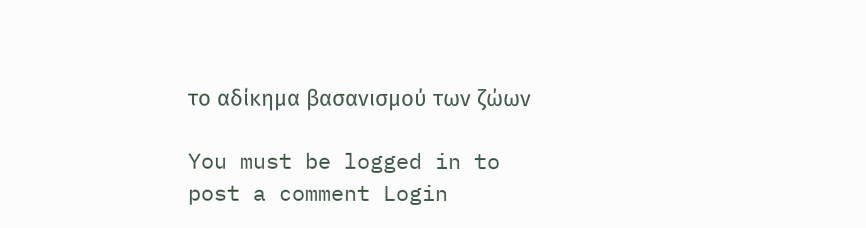το αδίκημα βασανισμού των ζώων

You must be logged in to post a comment Login